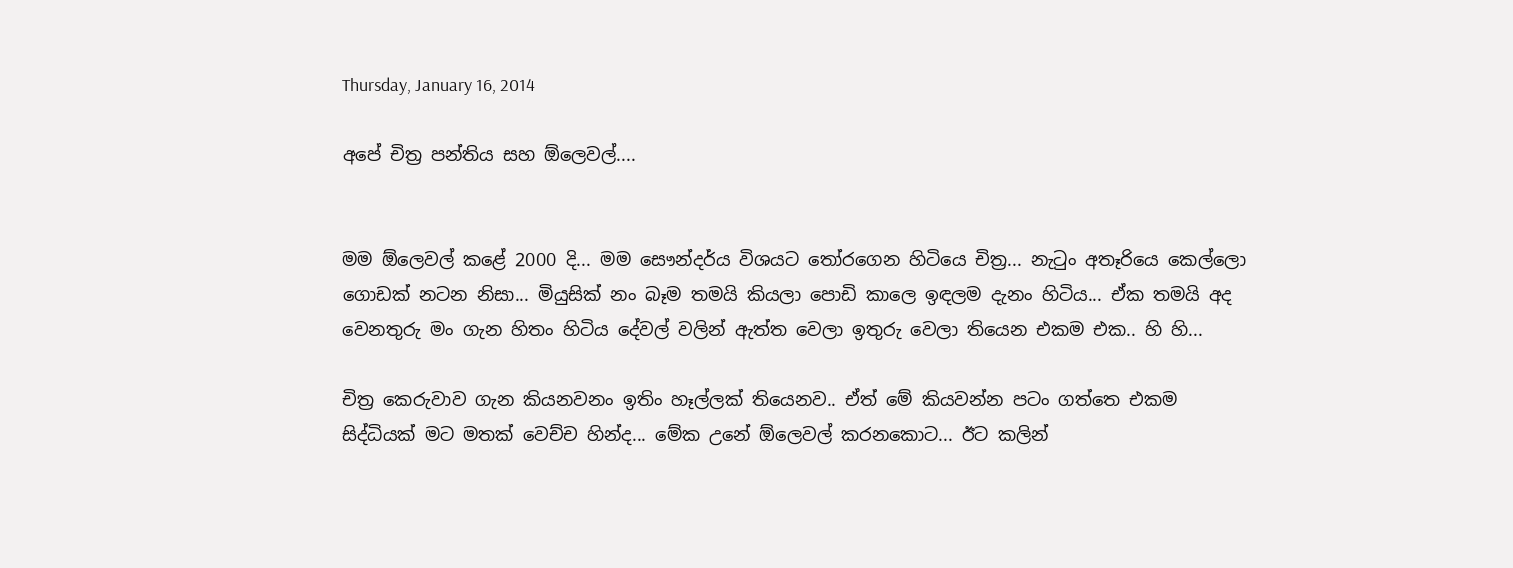Thursday, January 16, 2014

අපේ චිත්‍ර පන්තිය සහ ඕලෙවල්....


මම ඕලෙවල් කළේ 2000 දි... මම සෞන්දර්ය විශයට තෝරගෙන හිටියෙ චිත්‍ර... නැටුං අතෑරියෙ කෙල්ලො ගොඩක් නටන නිසා... මියුසික් නං බෑම තමයි කියලා පොඩි කාලෙ ඉඳලම දැනං හිටිය... ඒක තමයි අද වෙනතුරු මං ගැන හිතං හිටිය දේවල් වලින් ඇත්ත වෙලා ඉතුරු වෙලා තියෙන එකම එක.. හි හි...

චිත්‍ර කෙරුවාව ගැන කියනවනං ඉතිං හෑල්ලක් තියෙනව.. ඒත් මේ කියවන්න පටං ගත්තෙ එකම සිද්ධියක් මට මතක් වෙච්ච හින්ද... මේක උනේ ඕලෙවල් කරනකොට... ඊට කලින්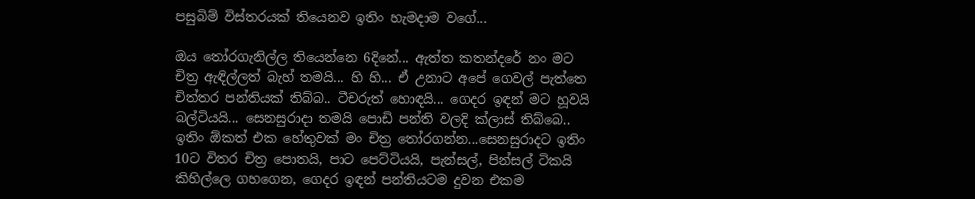පසුබිම් විස්තරයක් තියෙනව ඉතිං හැමදාම වගේ...

ඔය තෝරගැනිල්ල තියෙන්නෙ 6දිනේ... ඇත්ත කතන්දරේ නං මට චිත්‍ර ඇඳිල්ලත් බැහ් තමයි... හි හි... ඒ උනාට අපේ ගෙවල් පැත්තෙ චිත්තර පන්තියක් තිබ්බ.. ටීචරුත් හොඳයි... ගෙදර ඉඳන් මට හූවයි බල්ටියයි... සෙනසුරාදා තමයි පොඩි පන්ති වලදි ක්ලාස් තිබ්බෙ.. ඉතිං ඕකත් එක හේතුවක් මං චිත්‍ර තෝරගන්න...සෙනසුරාදට ඉතිං 10ට විතර චිත්‍ර පොතයි, පාට පෙට්ටියයි, පැන්සල්, පින්සල් ටිකයි කිහිල්ලෙ ගහගෙන, ගෙදර ඉඳන් පන්තියටම දුවන එකම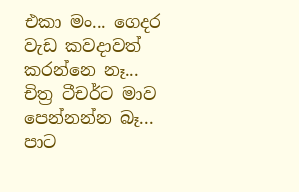එකා මං... ගෙදර වැඩ කවදාවත් කරන්නෙ නෑ... චිත්‍ර ටීචර්ට මාව පෙන්නන්න බෑ... පාට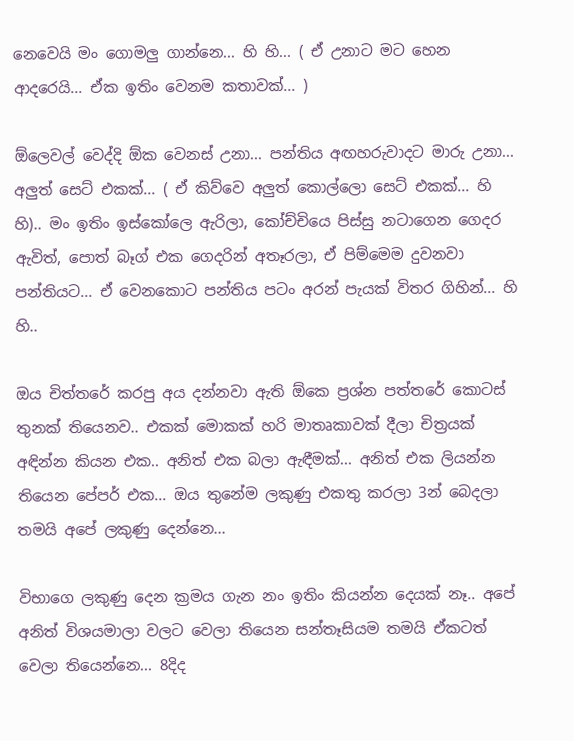නෙවෙයි මං ගොමලු ගාන්නෙ... හි හි... ( ඒ උනාට මට හෙන ආදරෙයි... ඒක ඉතිං වෙනම කතාවක්... )

ඕලෙවල් වෙද්දි ඕක වෙනස් උනා... පන්තිය අඟහරුවාදට මාරු උනා... අලුත් සෙට් එකක්... ( ඒ කිව්වෙ අලුත් කොල්ලො සෙට් එකක්... හි හි).. මං ඉතිං ඉස්කෝලෙ ඇරිලා, කෝච්චියෙ පිස්සු නටාගෙන ගෙදර ඇවිත්, පොත් බෑග් එක ගෙදරින් අතෑරලා, ඒ පිම්මෙම දුවනවා පන්තියට... ඒ වෙනකොට පන්තිය පටං අරන් පැයක් විතර ගිහින්... හි හි..

ඔය චිත්තරේ කරපු අය දන්නවා ඇති ඕකෙ ප්‍රශ්න පත්තරේ කොටස් තුනක් තියෙනව.. එකක් මොකක් හරි මාතෘකාවක් දීලා චිත්‍රයක් අඳින්න කියන එක.. අනිත් එක බලා ඇඳීමක්... අනිත් එක ලියන්න තියෙන පේපර් එක... ඔය තුනේම ලකුණු එකතු කරලා 3න් බෙදලා තමයි අපේ ලකුණු දෙන්නෙ...

විභාගෙ ලකුණු දෙන ක්‍රමය ගැන නං ඉතිං කියන්න දෙයක් නෑ.. අපේ අනිත් විශයමාලා වලට වෙලා තියෙන සන්තෑසියම තමයි ඒකටත් වෙලා තියෙන්නෙ... 8දිද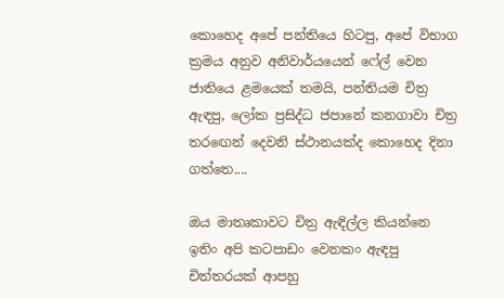කොහෙද අපේ පන්තියෙ හිටපු, අපේ විභාග ක්‍රමය අනුව අනිවාර්යයෙන් ෆේල් වෙන ජාතියෙ ළමයෙක් තමයි, පන්තියම චිත්‍ර ඇඳපු, ලෝක ප්‍රසිද්ධ ජපානේ කනගාවා චිත්‍ර තරඟෙන් දෙවනි ස්ථානයක්ද කොහෙද දිනා ගත්තෙ....

ඔය මාතෘකාවට චිත්‍ර ඇඳිල්ල කියන්නෙ ඉතිං අපි කටපාඩං වෙනකං ඇඳපු චිත්තරයක් ආපහු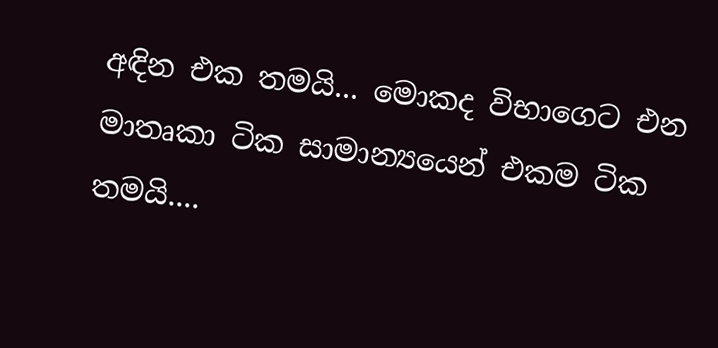අඳින එක තමයි... මොකද විභාගෙට එන මාතෘකා ටික සාමාන්‍යයෙන් එකම ටික තමයි....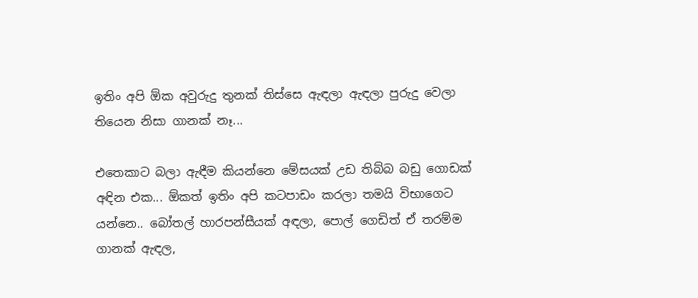ඉතිං අපි ඕක අවුරුදු තුනක් තිස්සෙ ඇඳලා ඇඳලා පුරුදු වෙලා තියෙන නිසා ගානක් නෑ...

එත‌ෙකාට බලා ඇඳීම කියන්නෙ මේසයක් උඩ තිබ්බ බඩු ගොඩක් අඳින එක... ඕකත් ඉතිං අපි කටපාඩං කරලා තමයි විභාගෙට යන්නෙ.. බෝතල් හාරපන්සීයක් අඳලා, පොල් ගෙඩිත් ඒ තරම්ම ගානක් ඇඳල,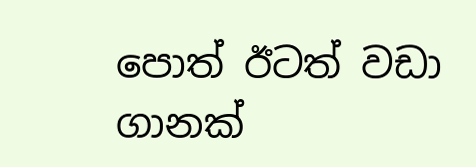පොත් ඊටත් වඩා ගානක්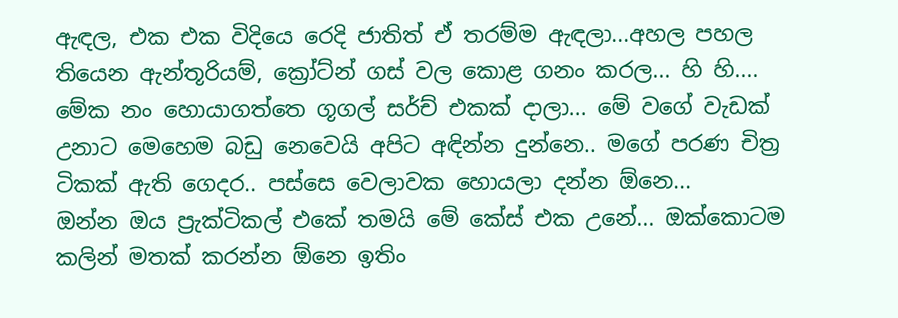ඇඳල, එක එක විදියෙ රෙදි ජාතිත් ඒ තරම්ම ඇඳලා...අහල පහල තියෙන ඇන්තූරියම්, ක්‍රෝට්න් ගස් වල කොළ ගනං කරල... හි හි....
මේක නං හොයාගත්තෙ ගූගල් සර්ච් එකක් දාලා... මේ වගේ වැඩක් උනාට මෙහෙම බඩු නෙවෙයි අපිට අඳින්න දුන්නෙ.. මගේ පරණ චිත්‍ර ටිකක් ඇති ගෙදර.. පස්සෙ වෙලාවක හොයලා දන්න ඕනෙ...
ඔන්න ඔය ප්‍රැක්ටිකල් එකේ තමයි මේ කේස් එක උනේ... ඔක්කොටම කලින් මතක් කරන්න ඕනෙ ඉතිං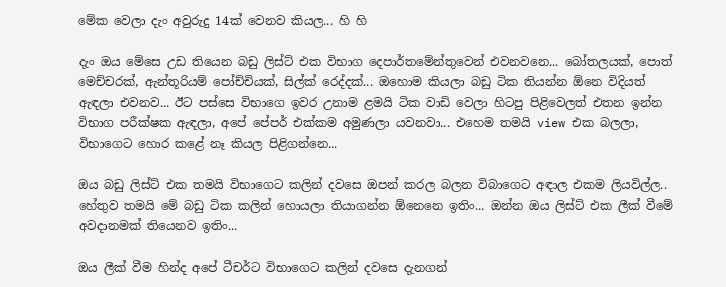මේක වෙලා දැං අවුරුදු 14ක් වෙනව කියල... හි හි

දැං ඔය මේසෙ උඩ තියෙන බඩු ලිස්ට් එක විභාග දෙපාර්තමේන්තුවෙන් එවනවනෙ... බෝතලයක්, පොත් මෙච්චරක්, ඇන්තූරියම් පෝච්චියක්, සිල්ක් රෙද්දක්... ඔහොම කියලා බඩු ටික තියන්න ඕනෙ විදියත් ඇඳලා එවනව... ඊට පස්සෙ විභාගෙ ඉවර උනාම ළමයි ටික වාඩි වෙලා හිටපු පිළිවෙලත් එතන ඉන්න විභාග පරීක්ෂක ඇඳලා, අපේ පේපර් එක්කම අමුණලා යවනවා... එහෙම තමයි view එක බලලා, විභාගෙට හොර කළේ නෑ කියල පිළිගන්නෙ...

ඔය බඩු ලිස්ට් එක තමයි විභාගෙට කලින් දවසෙ ඔපන් කරල බලන විබාගෙට අඳාල එකම ලියවිල්ල.. හේතුව තමයි මේ බඩු ටික කලින් හොයලා තියාගන්න ඕනෙනෙ ඉතිං... ඔන්න ඔය ලිස්ට් එක ලීක් වීමේ අවදානමක් තියෙනව ඉතිං...

ඔය ලීක් වීම හින්ද අපේ ටීචර්ට විභාගෙට කලින් දවසෙ දැනගන්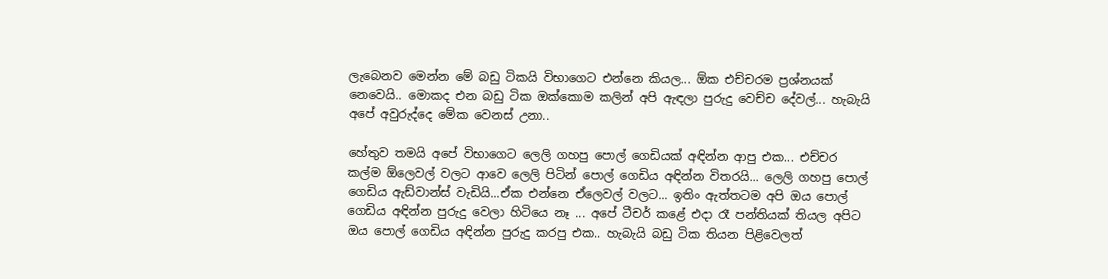ලැබෙනව මෙන්න මේ බඩු ටිකයි විභාගෙට එන්නෙ කියල... ඕක එච්චරම ප්‍රශ්නයක් නෙවෙයි.. මොකද එන බඩු ටික ඔක්කොම කලින් අපි ඇඳලා පුරුදු වෙච්ච දේවල්... හැබැයි අපේ අවුරුද්දෙ මේක වෙනස් උනා..

හේතුව තමයි අපේ විභාගෙට ලෙලි ගහපු පොල් ගෙඩියක් අඳින්න ආපු එක... එච්චර කල්ම ඕලෙවල් වලට ආවෙ ලෙලි පිටින් පොල් ගෙඩිය අඳින්න විතරයි... ලෙලි ගහපු පොල් ගෙඩිය ඇඩ්වාන්ස් වැඩියි...ඒක එන්නෙ ඒලෙවල් වලට... ඉතිං ඇත්තටම අපි ඔය පොල් ගෙඩිය අඳින්න පුරුදු වෙලා හිටියෙ නෑ ... අපේ ටීචර් ‌කළේ එදා රෑ පන්තියක් තියල අපිට ඔය පොල් ගෙඩිය අඳින්න පුරුදු කරපු එක.. හැබැයි බඩු ටික තියන පිළිවෙලත්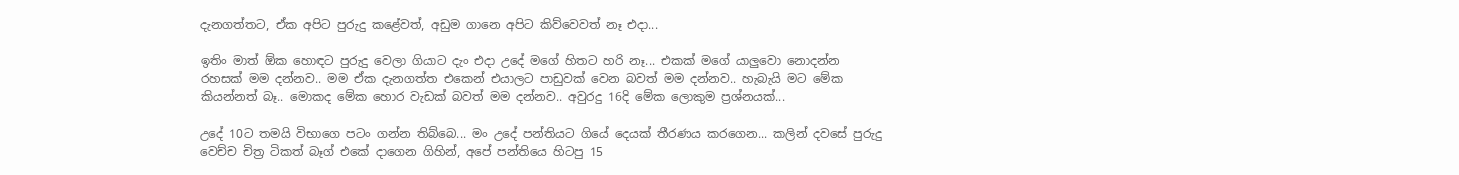දැනගත්තට, ඒක අපිට පුරුදු කළේවත්, අඩුම ගානෙ අපිට කිව්වෙවත් නෑ එදා...

ඉතිං මාත් ඕක හොඳට පුරුදු වෙලා ගියාට දැං එදා උදේ මගේ හිතට හරි නෑ... එකක් මගේ යාලුවො නොදන්න රහසක් මම දන්නව.. මම ඒක දැනගත්ත එකෙන් එයාලට පාඩුවක් වෙන බවත් මම දන්නව.. හැබැයි මට මේක කියන්නත් බෑ.. මොකද මේක හොර වැඩක් බවත් මම දන්නව.. අවුරදු 16දි මේක ලොකුම ප්‍රශ්නයක්...

උදේ 10ට තමයි විභාගෙ පටං ගන්න තිබ්බෙ... මං උදේ පන්තියට ගියේ දෙයක් තීරණය කරගෙන... කලින් දවසේ පුරුදු වෙච්ච චිත්‍ර ටිකත් බෑග් එකේ දාගෙන ගිහින්, අපේ පන්තියෙ හිටපු 15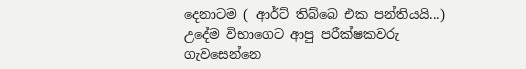දෙනාටම ( ආර්ට් තිබ්බෙ එක පන්තියයි...) උදේම විභාගෙට ආපු පරීක්ෂකවරු ගැවසෙන්නෙ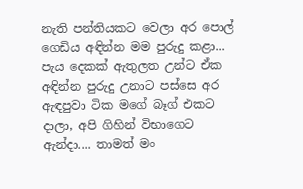නැති පන්තියකට වෙලා අර පොල් ගෙඩිය අඳින්න මම පුරුදු කළා... පැය දෙකක් ඇතුලත උන්ට ඒක අඳින්න පුරුදු උනාට පස්සෙ අර ඇඳපුවා ටික මගේ බෑග් එකට දාලා, අපි ගිහින් විභාගෙට ඇන්දා.... තාමත් මං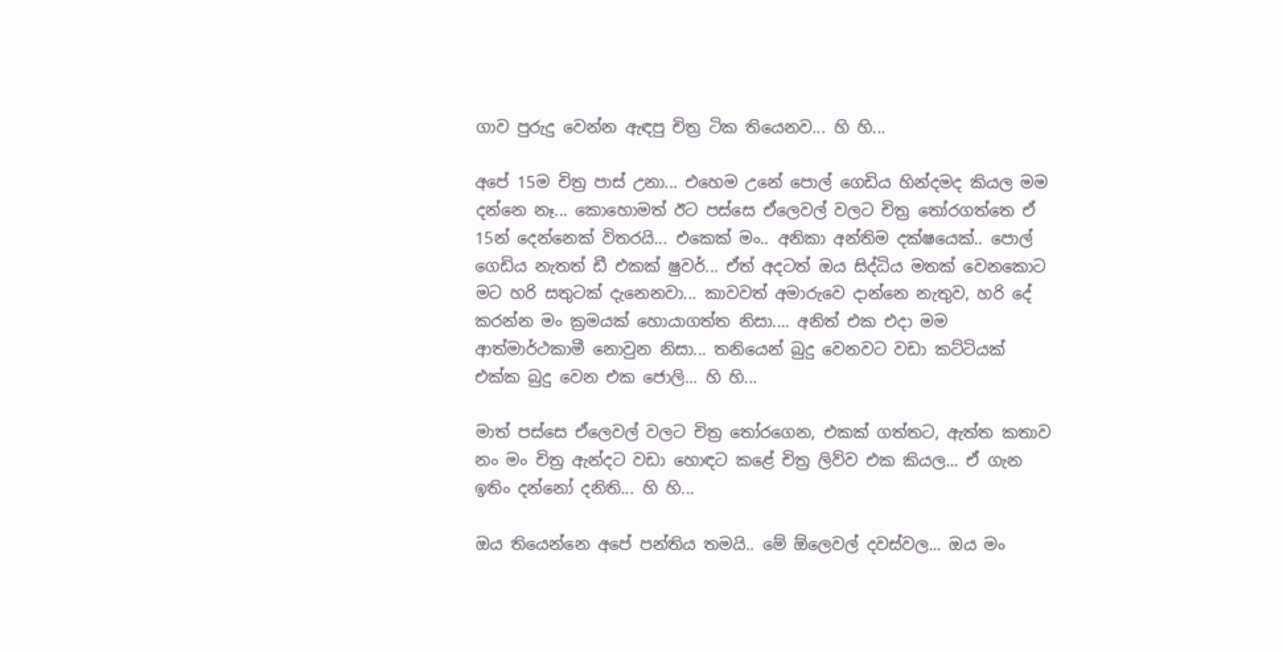ගාව පුරුදු වෙන්න ඇඳපු චිත්‍ර ටික තියෙනව... හි හි...

අපේ 15ම චිත්‍ර පාස් උනා... එහෙම උනේ පොල් ගෙඩිය හින්දමද කියල මම දන්නෙ නෑ... කොහොමත් ඊට පස්සෙ ඒලෙවල් වලට චිත්‍ර තෝරගත්තෙ ඒ 15න් දෙන්නෙක් විතරයි... එකෙක් මං.. අනිකා අන්තිම දක්ෂයෙක්.. පොල් ගෙඩිය නැතත් ඩී එකක් ෂුවර්... ඒත් අදටත් ඔය සිද්ධිය මතක් වෙනකොට මට හරි සතුටක් දැනෙනවා... කාවවත් අමාරුවෙ දාන්නෙ නැතුව, හරි දේ කරන්න මං ක්‍රමයක් හොයාගත්ත නිසා.... අනිත් එක එදා මම ආත්මාර්ථකාමී නොවුන නිසා... තනියෙන් බුදු වෙනවට වඩා කට්ටියක් එක්ක බුදු වෙන එක ජොලි... හි හි...

මාත් පස්සෙ ඒලෙවල් වලට චිත්‍ර තෝරගෙන, එකක් ගත්තට, ඇත්ත කතාව නං මං චිත්‍ර ඇන්දට වඩා හොඳට කළේ චිත්‍ර ලිව්ව එක කියල... ඒ ගැන ඉතිං දන්නෝ දනිති... හි හි...

ඔය තියෙන්නෙ අපේ පන්තිය තමයි.. මේ ඕලෙවල් දවස්වල... ඔය මං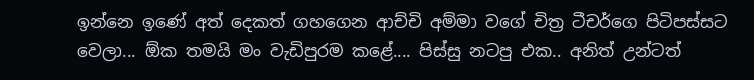ඉන්නෙ ඉණේ අත් දෙකත් ගහගෙන ආච්චි අම්මා වගේ චිත්‍ර ටීචර්ගෙ පිටිපස්සට වෙලා... ඕක තමයි මං වැඩිපුරම කළේ.... පිස්සු නටපු එක.. අනිත් උන්ටත්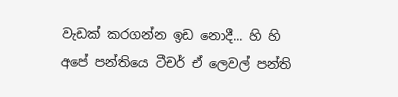වැඩක් කරගන්න ඉඩ නොදී... හි හි
අපේ පන්තියෙ ටීචර් ඒ ලෙවල් පන්ති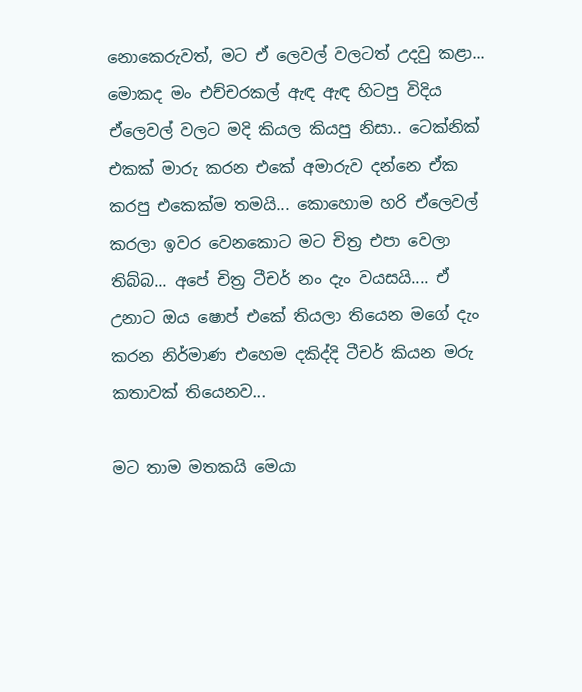නොකෙරුවත්, මට ඒ ලෙවල් වලටත් උදවු කළා... මොකද මං එච්චරකල් ඇඳ ඇඳ හිටපු විදිය ඒලෙවල් වලට මදි කියල කියපු නිසා.. ටෙක්නික් එකක් මාරු කරන එකේ අමාරුව දන්නෙ ඒක කරපු එකෙක්ම තමයි... කොහොම හරි ඒලෙවල් කරලා ඉවර වෙනකොට මට චිත්‍ර එපා වෙලා තිබ්බ... අපේ චිත්‍ර ටීචර් නං දැං වයසයි.... ඒ උනාට ඔය ෂොප් එකේ තියලා තියෙන මගේ දැං කරන නිර්මාණ එහෙම දකිද්දි ටීචර් කියන මරු කතාවක් තියෙනව...

මට තාම මතකයි මෙයා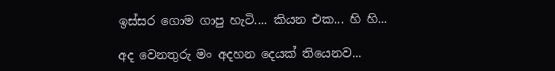ඉස්සර ගොම ගාපු හැටි.... කියන එක... හි හි...

අද වෙනතුරු මං අදහන දෙයක් තියෙනව...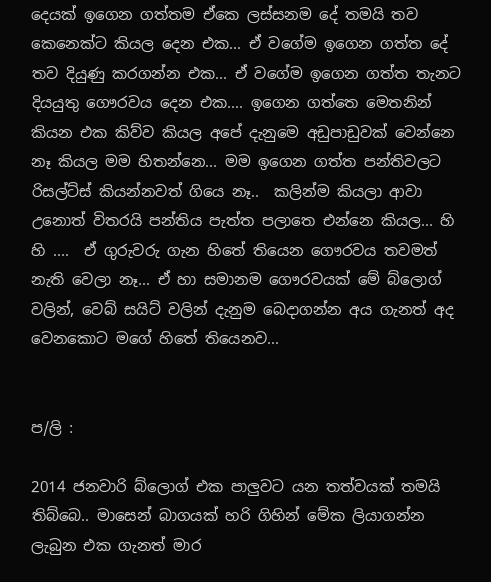දෙයක් ඉගෙන ගත්තම ඒකෙ ලස්සනම දේ තමයි තව කෙනෙක්ට කියල දෙන එක... ඒ වගේම ඉගෙන ගත්ත දේ තව දියුණු කරගන්න එක... ඒ වගේම ඉගෙන ගත්ත තැනට දියයුතු ගෞරවය දෙන එක.... ඉගෙන ගත්තෙ මෙතනින් කියන එක කිව්ව කියල අපේ දැනුමෙ අඩුපාඩුවක් වෙන්නෙ නෑ කියල මම හිතන්නෙ... මම ඉගෙන ගත්ත පන්තිවලට රිසල්ට්ස් කියන්නවත් ගියෙ නෑ..  කලින්ම කියලා ආවා උනොත් විතරයි පන්තිය පැත්ත පලාතෙ එන්නෙ කියල... හි හි ....  ඒ ගුරුවරු ගැන හිතේ තියෙන ගෞරවය තවමත් නැති වෙලා නෑ... ඒ හා සමානම ගෞරවයක් මේ බ්ලොග් වලින්, වෙබ් සයිට් වලින් දැනුම බෙදාගන්න අය ගැනත් අද වෙනකොට මගේ හිතේ තියෙනව...


ප/ලි :

2014 ජනවාරි බ්ලොග් එක පාලුවට යන තත්වයක් තමයි තිබ්බෙ.. මාසෙන් බාගයක් හරි ගිහින් මේක ලියාගන්න ලැබුන එක ගැනත් මාර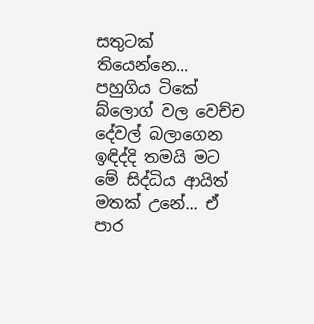සතුටක් තියෙන්නෙ... පහුගිය ටිකේ බ්ලොග් වල වෙච්ච දේවල් බලාගෙන ඉඳිද්දි තමයි මට මේ සිද්ධිය ආයිත් මතක් උනේ... ඒ පාර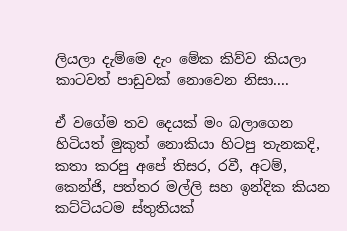ලියලා දැම්මෙ දැං මේක කිව්ව කියලා කාටවත් පාඩුවක් නොවෙන නිසා....

ඒ වගේම තව දෙයක් මං බලාගෙන හිටියත් මුකුත් නොකියා හිටපු තැනකදි, කතා කරපු අපේ තිසර, රවී, අටම්, කෙන්ජි, පත්තර මල්ලි සහ ඉන්දික කියන කට්ටියටම ස්තුතියක්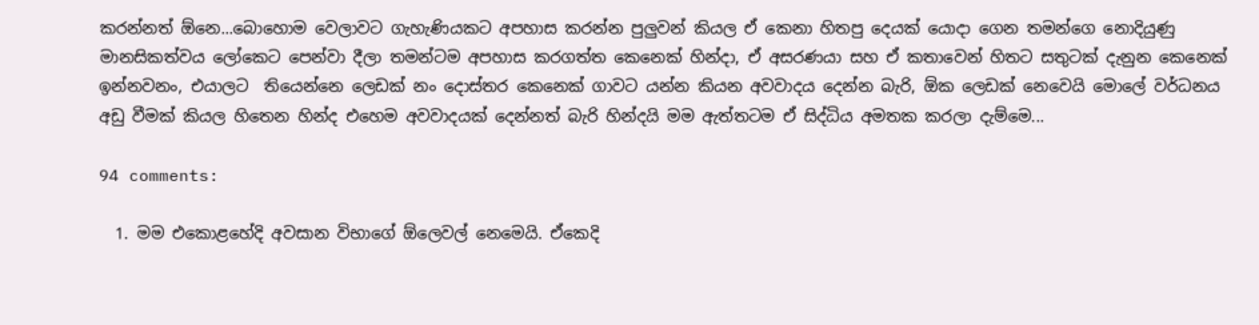කරන්නත් ඕනෙ...බොහොම වෙලාවට ගැහැණියකට අපහාස කරන්න පුලුවන් කියල ඒ කෙනා හිතපු දෙයක් යොදා ගෙන තමන්ගෙ නොදියුණු මානසිකත්වය ලෝකෙට පෙන්වා දීලා තමන්ටම අපහාස කරගත්ත කෙනෙක් හින්දා, ඒ අසරණයා සහ ඒ කතාවෙන් හිතට සතුටක් දැනුන කෙනෙක් ඉන්නවනං, එයාලට  තියෙන්නෙ ලෙඩක් නං දොස්තර කෙනෙක් ගාවට යන්න කියන අවවාදය දෙන්න බැරි, ඕක ලෙඩක් නෙවෙයි මොලේ වර්ධනය අඩු වීමක් කියල හිතෙන හින්ද එහෙම අවවාදයක් දෙන්නත් බැරි හින්දයි මම ඇත්තටම ඒ සිද්ධිය අමතක කරලා දැම්මෙ...

94 comments:

  1. මම එකොළහේදි අවසාන විභාගේ ඕලෙවල් නෙමෙයි. ඒකෙදි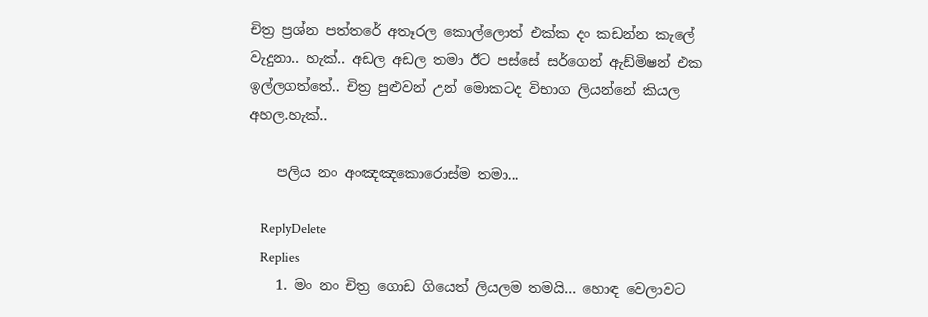චිත්‍ර ප්‍රශ්න පත්තරේ අතෑරල කොල්ලොත් එක්ක දං කඩන්න කැලේ වැදුනා.. හැක්.. අඩල අඩල තමා ඊට පස්සේ සර්ගෙන් ඇඩ්මිෂන් එක ඉල්ලගත්තේ.. චිත්‍ර පුළුවන් උන් මොකටද විභාග ලියන්නේ කියල අහල.හැක්..

    පලිය නං අංඤඤකොරොස්ම තමා...

    ReplyDelete
    Replies
    1. මං නං චිත්‍ර ගොඩ ගියෙත් ලියලම තමයි... හොඳ වෙලාවට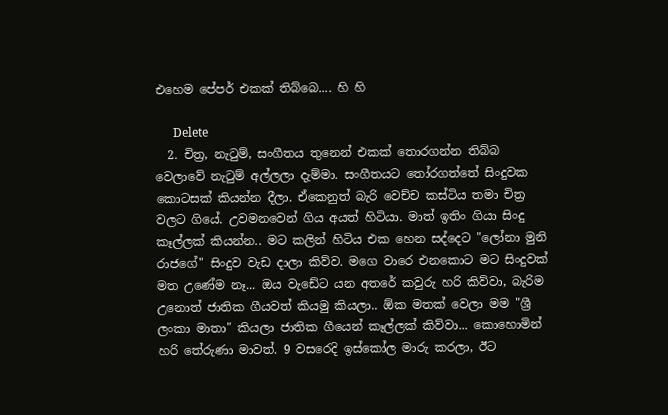එහෙම පේපර් එකක් තිබ්බෙ.... හි හි

      Delete
  2. චිත්‍ර, නැටුම්, සංගීතය තුනෙන් එකක් තොරගන්න තිබ්බ වෙලාවේ නැටුම් අල්ලලා දැම්මා. සංගීතයට තෝරගත්තේ සිංදුවක කොටසක් කියන්න දීලා. ඒකෙනුත් බැරි වෙච්ච කස්ටිය තමා චිත්‍ර වලට ගියේ. උවමනවෙන් ගිය අයත් හිටියා. මාත් ඉතිං ගියා සිංදු කෑල්ලක් කියන්න.. මට කලින් හිටිය එක හෙන සද්දෙට "ලෝනා මුනි රාජගේ" සිංදුව වැඩ දාලා කිව්ව. මගෙ වාරෙ එනකොට මට සිංදුවක් මත උණේම නෑ... ඔය වැඩේට යන අතරේ කවුරු හරි කිව්වා, බැරිම උනොත් ජාතික ගීයවත් කියමු කියලා.. ඕක මතක් වෙලා මම "ශ්‍රී ලංකා මාතා" කියලා ජාතික ගීයෙන් කෑල්ලක් කිව්වා... කොහොමින් හරි තේරුණා මාවත්. 9 වසරෙදි ඉස්කෝල මාරු කරලා, ඊට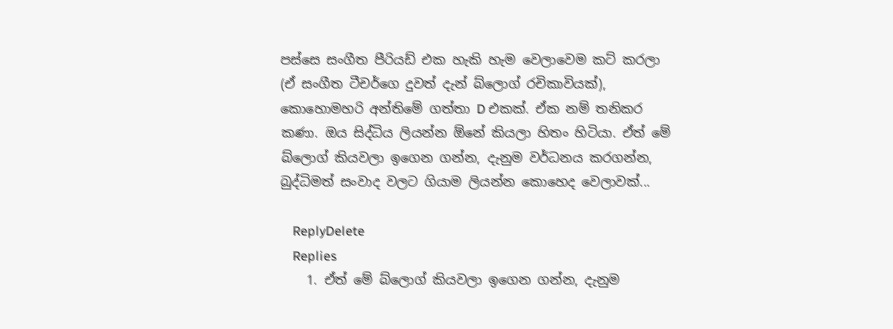පස්සෙ සංගීත පීරියඩ් එක හැකි හැම වෙලාවෙම කට් කරලා (ඒ සංගීත ටීචර්ගෙ දුවත් දැන් බ්ලොග් රචිකාවියක්), කොහොමහරි අන්තිමේ ගත්තා D එකක්. ඒක නම් තනිකර කණා. ඔය සිද්ධිය ලියන්න ඕනේ කියලා හිතං හිටියා. ඒත් මේ බ්ලොග් කියවලා ඉගෙන ගන්න, දැනුම වර්ධනය කරගන්න, බුද්ධිමත් සංවාද වලට ගියාම ලියන්න කොහෙද වෙලාවක්...

    ReplyDelete
    Replies
    1. ඒත් මේ බ්ලොග් කියවලා ඉගෙන ගන්න, දැනුම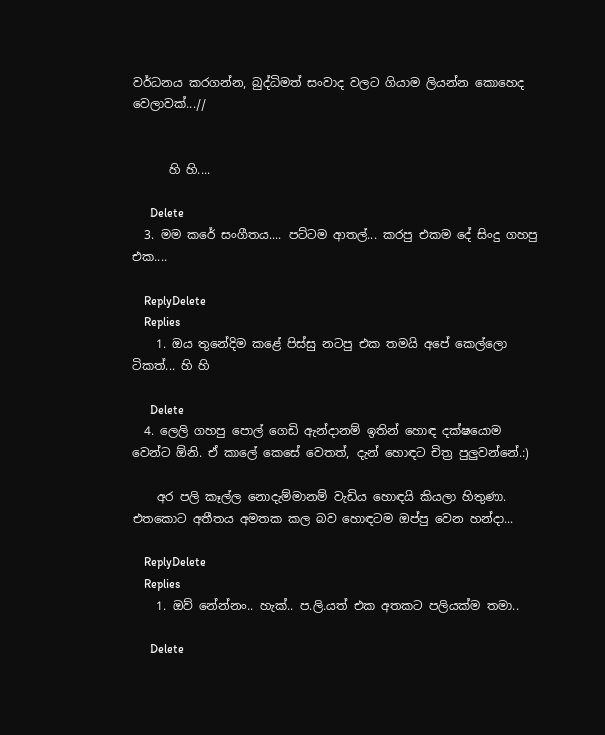වර්ධනය කරගන්න, බුද්ධිමත් සංවාද වලට ගියාම ලියන්න කොහෙද වෙලාවක්...//


      හි හි....

      Delete
  3. මම කරේ සංගීතය.... පට්ටම ආතල්... කරපු එකම දේ සිංදු ගහපු එක....

    ReplyDelete
    Replies
    1. ඔය තුනේදිම කළේ පිස්සු නටපු එක තමයි අපේ කෙල්ලො ටිකත්... හි හි

      Delete
  4. ලෙලි ගහපු පොල් ගෙඩි ඇන්දානම් ඉතින් හොඳ දක්ෂයොම වෙන්ට ඕනි. ඒ කාලේ කෙසේ වෙතත්, දැන් හොඳට චිත්‍ර පුලුවන්නේ.:)

    අර පලි කෑල්ල නොදැම්මානම් වැඩිය හොඳයි කියලා හිතුණා. එතකොට අතීතය අමතක කල බව හොඳටම ඔප්පු වෙන හන්දා...

    ReplyDelete
    Replies
    1. ඔව් නේන්නං.. හැක්.. ප.ලි.යත් එක අතකට පලියක්ම තමා..

      Delete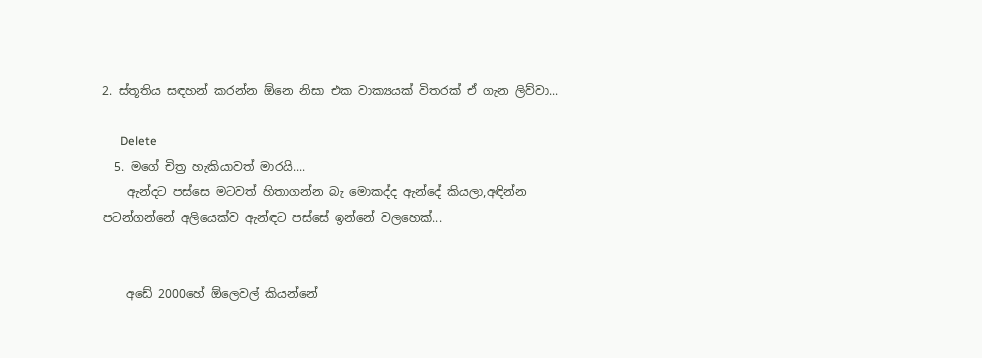2. ස්තූතිය සඳහන් කරන්න ඕනෙ නිසා එක වාක්‍යයක් විතරක් ඒ ගැන ලිව්වා...

      Delete
  5. මගේ චිත්‍ර හැකියාවත් මාරයි....
    ඇන්දට පස්සෙ මටවත් හිතාගන්න බැ මොකද්ද ඇන්දේ කියලා,අඳින්න පටන්ගන්නේ අලියෙක්ව ඇන්ඳට පස්සේ ඉන්නේ වලහෙක්...


    අඩේ 2000හේ ඕලෙවල් කියන්නේ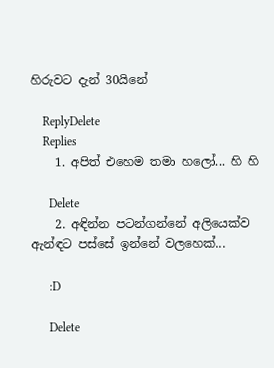හිරුවට දැන් 30යිනේ

    ReplyDelete
    Replies
    1. අපිත් එහෙම තමා හලෝ... හි හි

      Delete
    2. අඳින්න පටන්ගන්නේ අලියෙක්ව ඇන්ඳට පස්සේ ඉන්නේ වලහෙක්...

      :D

      Delete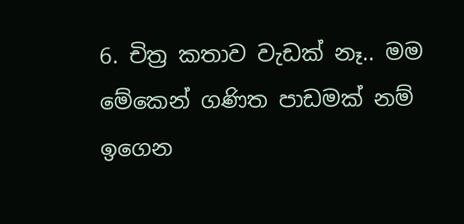6. චිත්‍ර කතාව වැඩක් නෑ.. මම මේකෙන් ගණිත පාඩමක් නම් ඉගෙන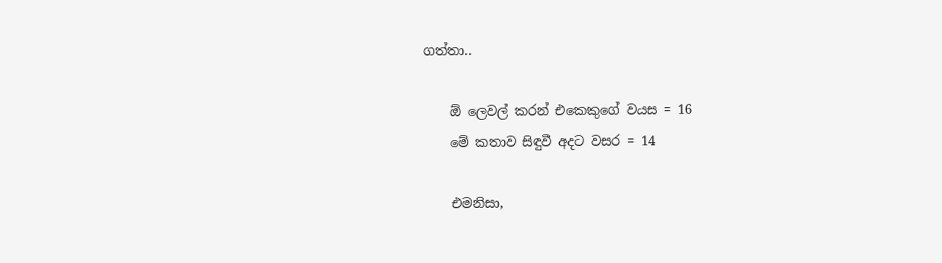ගත්තා..

    ඕ ලෙවල් කරන් එකෙකුගේ වයස = 16
    මේ කතාව සිඳුවී අදට වසර = 14

    එමනිසා,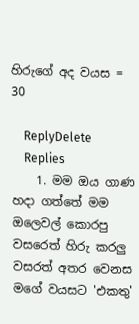හිරුගේ අද වයස = 30

    ReplyDelete
    Replies
    1. මම ඔය ගාණ හදා ගත්තේ මම ඔලෙවල් කොරපු වසරෙත් හිරු කරලු වසරත් අතර වෙනස මගේ වයසට 'එකතු'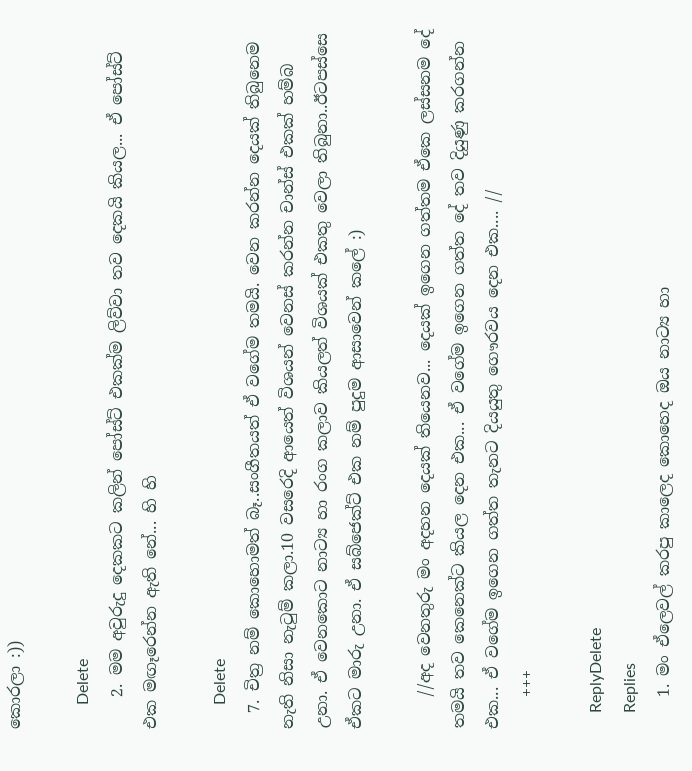කොරලා :))

      Delete
    2. මම අවුරුදු දෙකකට කලින් පෝස්ට් එකක්ම ලිව්වා තව දෙකයි කියල... ඒ පෝස්ට් එක මඟෑරෙන්න ඇති නේ... හි හි

      Delete
  7. චිත්‍ර නම් කොහොමත් බෑ..සංගීතයත් ඒ වගේම තමයි. වෙන කරන්න දෙයක් තිබුනෙම නැති නිසා නැටුම් කලා.10 වසරෙදි ආයෙත් විශයන් වෙනස් කරන්න චාන්ස් එකක් හම්බ උනා. ඒ වෙනකොට නාට්‍ය හා රංග කලාව කියලත් විශයක් එකතු වෙලා තිබුනා..ඊටපස්සෙ ඒකට මාරු උනා. ඒ සබ්ජෙක්ට් එක නම් පුදුම ආසාවෙන් කලේ :)

    //අද වෙනතුරු මං අදහන දෙයක් තියෙනව... දෙයක් ඉගෙන ගත්තම ඒකෙ ලස්සනම දේ තමයි තව කෙනෙක්ට කියල දෙන එක... ඒ වගේම ඉගෙන ගත්ත දේ තව දියුණු කරගන්න එක... ඒ වගේම ඉගෙන ගත්ත තැනට දියයුතු ගෞරවය දෙන එක.... //
    +++

    ReplyDelete
    Replies
    1. මං ඒලෙවල් කරපු කාලෙද කොහෙද ඔය නාට්‍ය හා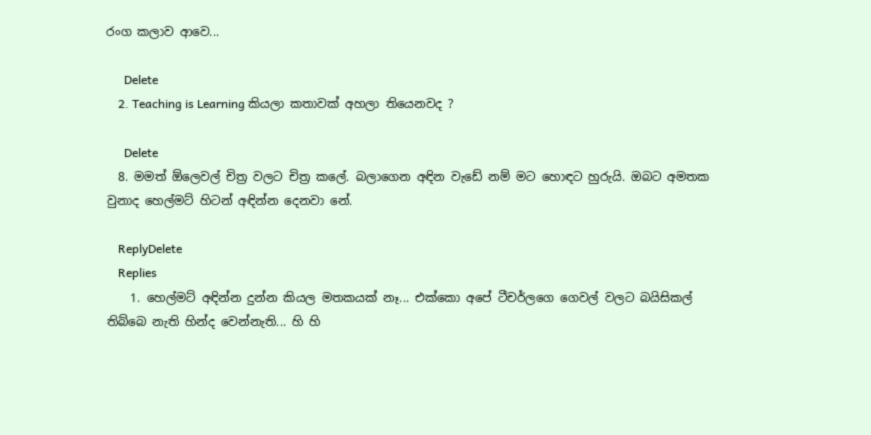රංග කලාව ආවෙ...

      Delete
    2. Teaching is Learning කියලා කතාවක් අහලා තියෙනවද ?

      Delete
  8. මමත් ඕලෙවල් චිත්‍ර වලට චිත්‍ර කලේ. බලාගෙන අඳින වැඩේ නම් මට හොඳට හුරුයි. ඔබට අමතක වුනාද හෙල්මට් හිටන් අඳින්න දෙනවා නේ.

    ReplyDelete
    Replies
    1. හෙල්මට් අඳින්න දුන්න කියල මතකයක් නෑ... එක්කො අපේ ටීචර්ලගෙ ගෙවල් වලට බයිසිකල් තිබ්බෙ නැති හින්ද වෙන්නැති... හි හි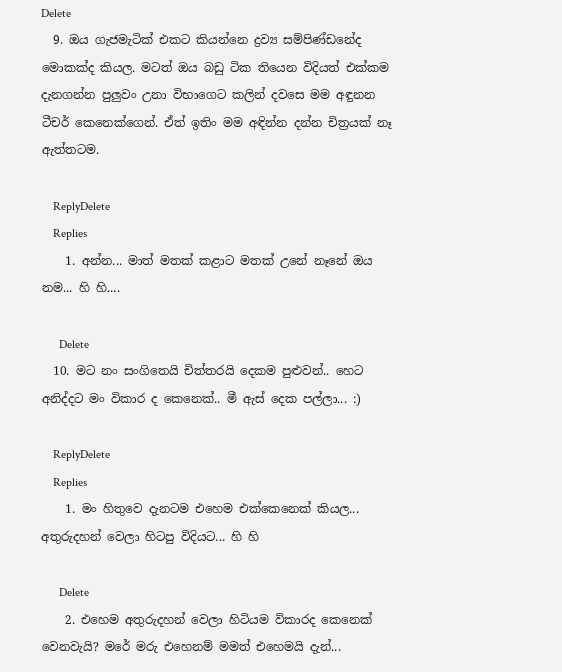Delete
  9. ඔය ගැජමැටික් එකට කියන්නෙ ද්‍රව්‍ය සම්පිණ්ඩනේද මොකක්ද කියල. මටත් ඔය බඩු ටික තියෙන විදියත් එක්කම දැනගන්න පුලුවං උනා විභාගෙට කලින් දවසෙ මම අඳුනන ටීචර් කෙනෙක්ගෙන්. ඒත් ඉතිං මම අඳින්න දන්න චිත්‍රයක් නෑ ඇත්තටම.

    ReplyDelete
    Replies
    1. අන්න... මාත් මතක් කළාට මතක් උනේ නෑනේ ඔය නම... හි හි....

      Delete
  10. මට නං සංගිතෙයි චිත්තරයි දෙකම පුළුවන්.. හෙට අනිද්දට මං විකාර ද කෙනෙක්.. මී ඇස් දෙක පල්ලා... :)

    ReplyDelete
    Replies
    1. මං හිතුවෙ දැනටම එහෙම එක්කෙනෙක් කියල... අතුරුදහන් වෙලා හිටපු විදියට... හි හි

      Delete
    2. එහෙම අතුරුදහන් වෙලා හිටියම විකාරද කෙනෙක් වෙනවැයි? මරේ මරු එහෙනම් මමත් එහෙමයි දැන්...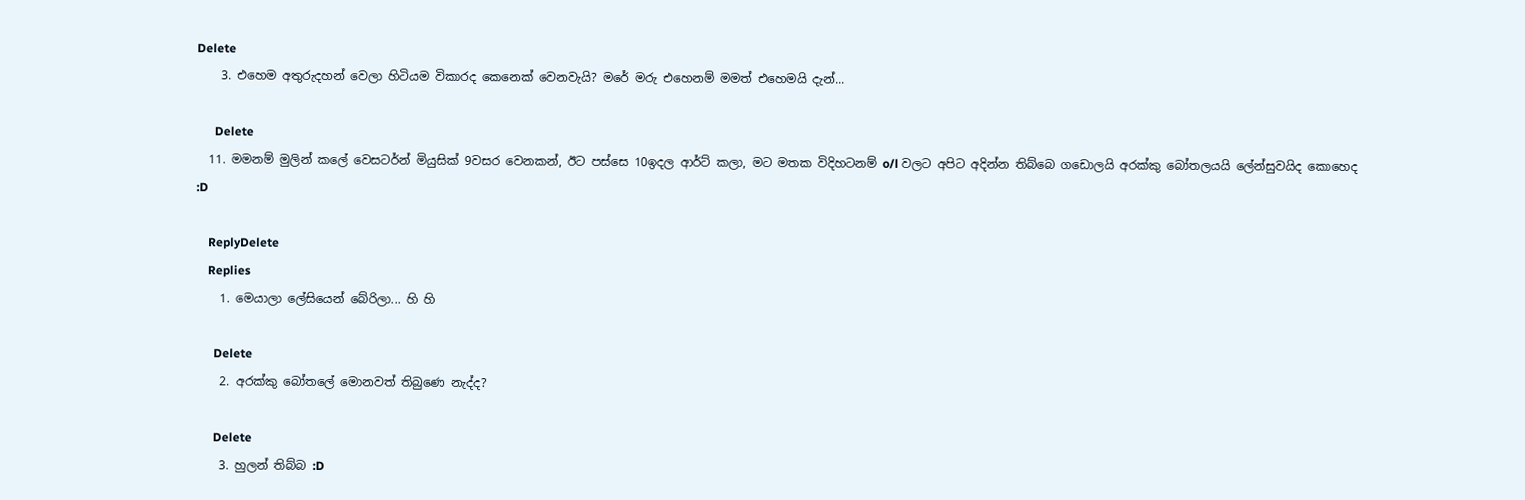Delete
    3. එහෙම අතුරුදහන් වෙලා හිටියම විකාරද කෙනෙක් වෙනවැයි? මරේ මරු එහෙනම් මමත් එහෙමයි දැන්...

      Delete
  11. මමනම් මුලින් කලේ වෙසටර්න් මියුසික් 9වසර වෙනකන්, ඊට පස්සෙ 10ඉදල ආර්ට් කලා, මට මතක විදිහටනම් o/l වලට අපිට අදින්න තිබ්බෙ ගඩොලයි අරක්කු බෝතලයයි ලේන්සුවයිද කොහෙද :D

    ReplyDelete
    Replies
    1. මෙයාලා ලේසියෙන් බේරිලා... හි හි

      Delete
    2. අරක්කු බෝතලේ මොනවත් තිබුණෙ නැද්ද?

      Delete
    3. හුලන් තිබ්බ :D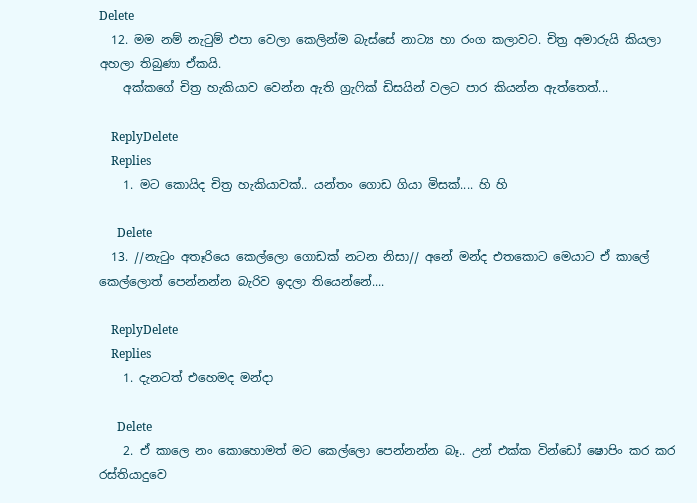Delete
  12. මම නම් නැටුම් එපා වෙලා කෙලින්ම බැස්සේ නාට්‍ය හා රංග කලාවට. චිත්‍ර අමාරුයි කියලා අහලා තිබුණා ඒකයි.
    අක්කගේ චිත්‍ර හැකියාව වෙන්න ඇති ග්‍රැෆික් ඩිසයින් වලට පාර කියන්න ඇත්තෙත්...

    ReplyDelete
    Replies
    1. මට කොයිද චිත්‍ර හැකියාවක්.. යන්තං ගොඩ ගියා මිසක්.... හි හි

      Delete
  13. //නැටුං අතෑරියෙ කෙල්ලො ගොඩක් නටන නිසා// අනේ මන්ද එතකොට මෙයාට ඒ කාලේ කෙල්ලොත් පෙන්නන්න බැරිව ඉදලා තියෙන්නේ....

    ReplyDelete
    Replies
    1. දැනටත් එහෙමද මන්දා

      Delete
    2. ඒ කාලෙ නං කොහොමත් මට කෙල්ලො පෙන්නන්න බෑ.. උන් එක්ක වින්ඩෝ ෂොපිං කර කර රස්තියාදුවෙ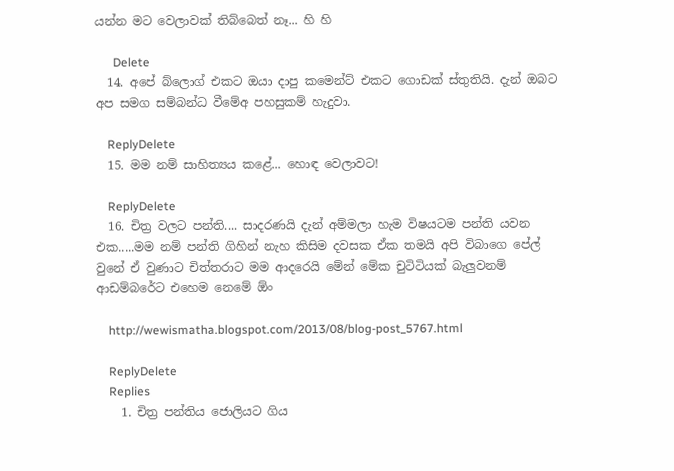යන්න මට වෙලාවක් තිබ්බෙත් නෑ... හි හි

      Delete
  14. අපේ බ්ලොග් එකට ඔයා දාපු කමෙන්ට් එකට ගොඩක් ස්තුතියි. දැන් ඔබට අප සමග සම්බන්ධ වීමේඅ පහසුකම් හැදුවා.

    ReplyDelete
  15. මම නම් සාහිත්‍යය කළේ... හොඳ වෙලාවට!

    ReplyDelete
  16. චිත්‍ර වලට පන්ති.... සාදරණයි දැන් අම්මලා හැම විෂයටම පන්ති යවන එක.....මම නම් පන්ති ගිහින් නැහ කිසිම දවසක ඒක තමයි අපි විබාගෙ පේල් වුනේ ඒ වුණාට චිත්තරාට මම ආදරෙයි මේන් මේක චුටිටියක් බැලුවනම් ආඩම්බරේට එහෙම නෙමේ ඕං

    http://wewismatha.blogspot.com/2013/08/blog-post_5767.html

    ReplyDelete
    Replies
    1. චිත්‍ර පන්තිය ජොලියට ගිය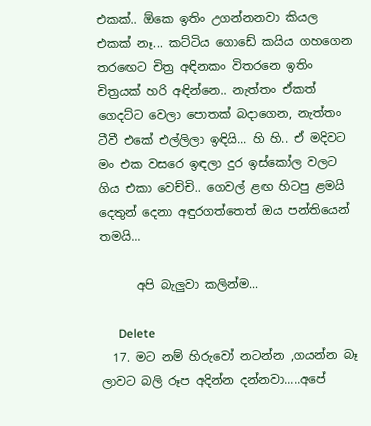එකක්.. ඕකෙ ඉතිං උගන්නනවා කියල එකක් නෑ... කට්ටිය ‌ගොඩේ කයිය ගහගෙන තරඟෙට චිත්‍ර අඳිනකං විතරනෙ ඉතිං චිත්‍රයක් හරි අඳින්නෙ.. නැත්තං ඒකත් ගෙදට්ට වෙලා පොතක් බදාගෙන, නැත්තං ටීවී එකේ එල්ලිලා ඉඳියි... හි හි.. ඒ මදිවට මං එක වසරෙ ඉඳලා දුර ඉස්කෝල වලට ගිය එකා වෙච්චි.. ගෙවල් ළඟ හිටපු ළමයි දෙතුන් දෙනා අඳුරගත්තෙත් ඔය පන්තියෙන් තමයි...

      අපි බැලුවා කලින්ම...

      Delete
  17. මට නම් හිරුවෝ නටන්න ,ගයන්න බෑ ලාවට බලි රූප අදින්න දන්නවා.....අපේ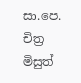සා.පෙ. චිත්‍ර මිසුත්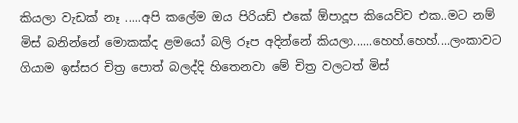කියලා වැඩක් නෑ .....අපි කලේම ඔය පිරියඩ් එකේ ඕපාදූප කියෙව්ව එක..මට නම් මිස් බනින්නේ මොකක්ද ළමයෝ බලි රූප අදින්නේ කියලා......හෙහ්.හෙහ්....ලංකාවට ගියාම ඉස්සර චිත්‍ර පොත් බලද්දි හිතෙනවා මේ චිත්‍ර වලටත් මිස්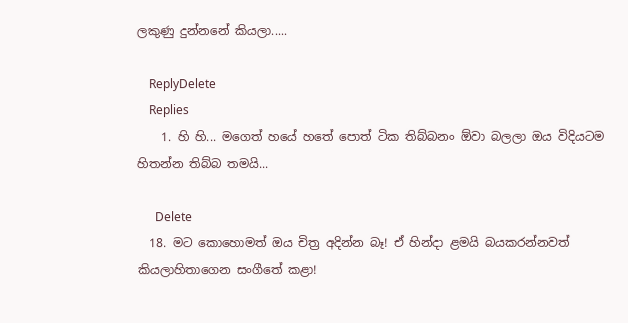ලකුණු දුන්නනේ කියලා.....

    ReplyDelete
    Replies
    1. හි හි... මගෙත් හයේ හතේ පොත් ටික තිබ්බනං ඕවා බලලා ඔය විදියටම හිතන්න තිබ්බ තමයි...

      Delete
  18. මට කොහොමත් ඔය චිත්‍ර අදින්න බෑ! ඒ හින්දා ළමයි බයකරන්නවත් කියලාහිතාගෙන සංගීතේ කළා!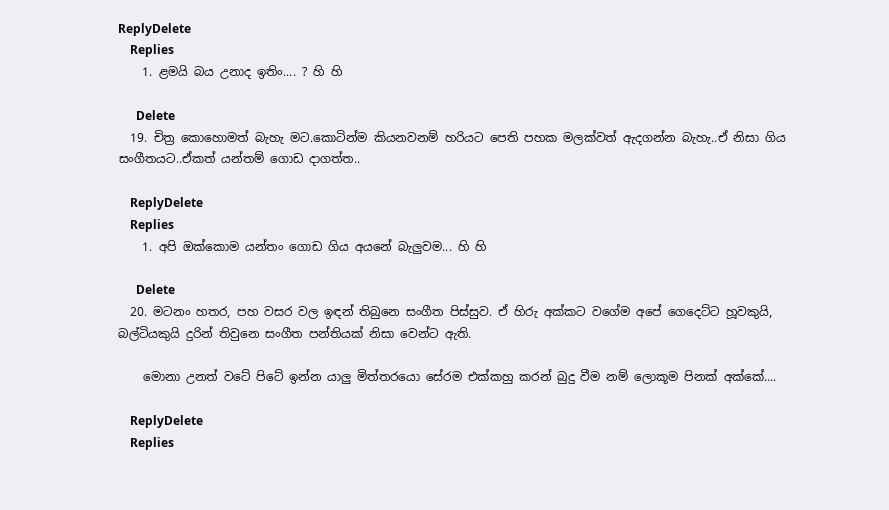ReplyDelete
    Replies
    1. ළමයි බය උනාද ඉතිං.... ? හි හි

      Delete
  19. චිත්‍ර කොහොමත් බැහැ මට.කොටින්ම කියනවනම් හරියට පෙති පහක මලක්වත් ඇදගන්න බැහැ..ඒ නිසා ගිය සංගීතයට..ඒකත් යන්තම් ගොඩ දාගත්ත..

    ReplyDelete
    Replies
    1. අපි ඔක්කොම යන්තං ගොඩ ගිය අයනේ බැලුවම... හි හි

      Delete
  20. මටනං හතර, පහ වසර වල ඉඳන් තිබුනෙ සංගීත පිස්සුව. ඒ හිරු අක්කට වගේම අපේ ගෙදෙට්ට හූවකුයි, බල්ටියකුයි දුරින් තිවුනෙ සංගීත පන්තියක් නිසා වෙන්ට ඇති.

    මොනා උනත් වටේ පිටේ ඉන්න යාලු මිත්තරයො සේරම එක්කහු කරන් බුදු වීම නම් ලොකූම පිනක් අක්කේ....

    ReplyDelete
    Replies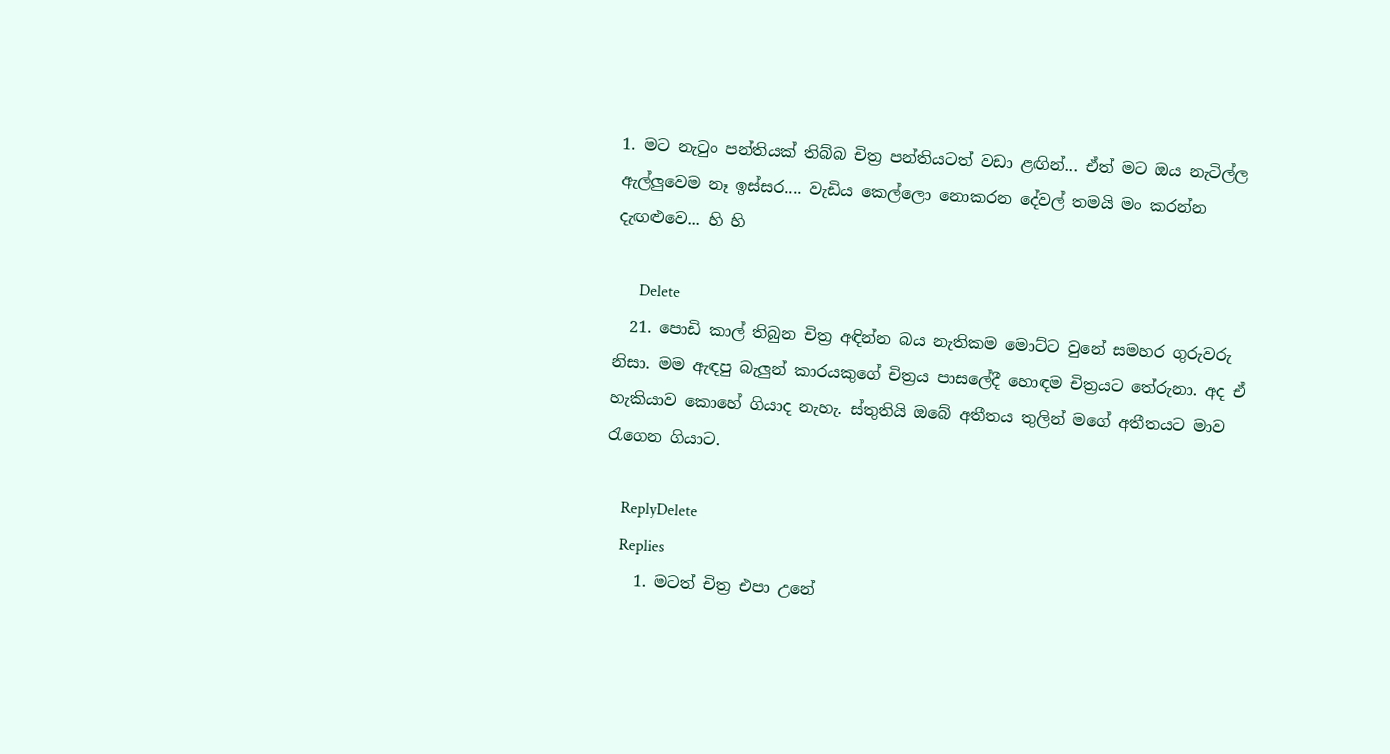1. මට නැටුං පන්තියක් තිබ්බ චිත්‍ර පන්තියටත් වඩා ළඟින්... ඒත් මට ඔය නැටිල්ල ඇල්ලුවෙම නෑ ඉස්සර.... වැඩිය කෙල්ලො නොකරන දේවල් තමයි මං කරන්න දැඟළුවෙ... හි හි

      Delete
  21. පොඩි කාල් තිබුන චිත්‍ර අඳින්න බය නැතිකම මොට්ට වුනේ සමහර ගුරුවරු නිසා. මම ඇඳපු බැලුන් කාරයකුගේ චිත්‍රය පාසලේදී හොඳම චිත්‍රයට තේරුනා. අද ඒ හැකියාව කොහේ ගියාද නැහැ. ස්තුතියි ඔබේ අතීතය තුලින් මගේ අතීතයට මාව රැගෙන ගියාට.

    ReplyDelete
    Replies
    1. මටත් චිත්‍ර එපා උනේ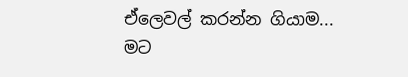ඒලෙවල් කරන්න ගියාම... මට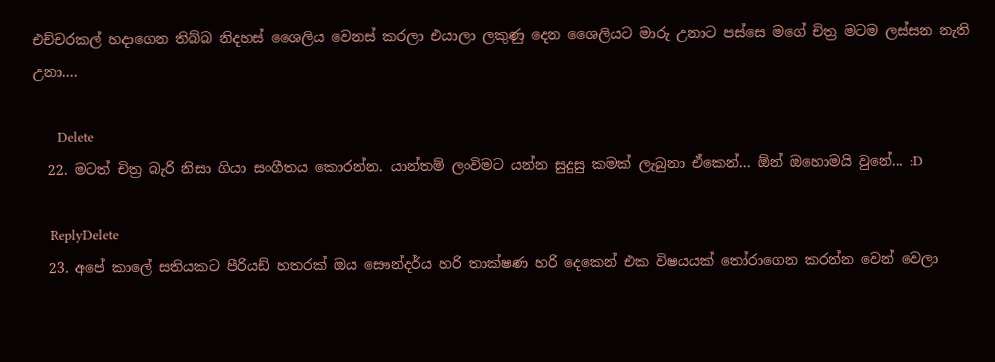එච්චරකල් හදාගෙන තිබ්බ නිදහස් ශෛලිය වෙනස් කරලා එයාලා ලකුණු දෙන ශෛලියට මාරු උනාට පස්සෙ මගේ චිත්‍ර මටම ලස්සන නැති උනා....

      Delete
  22. මටත් චිත්‍ර බැරි නිසා ගියා සංගීතය කොරන්න. යාන්තම් ලංවිමට යන්න සුදුසු කමක් ලැබුනා ඒකෙන්... ඕන් ඔහොමයි වුනේ... :D

    ReplyDelete
  23. අපේ කාලේ සතියකට පීරියඩ් හතරක් ඔය සෞන්දර්ය හරි තාක්ෂණ හරි දෙකෙන් එක විෂයයක් තෝරාගෙන කරන්න වෙන් වෙලා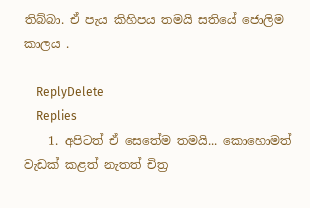තිබ්බා. ඒ පැය කිහිපය තමයි සතියේ ජොලිම කාලය .

    ReplyDelete
    Replies
    1. අපිටත් ඒ සෙතේම තමයි... කොහොමත් වැඩක් කළත් නැතත් චිත්‍ර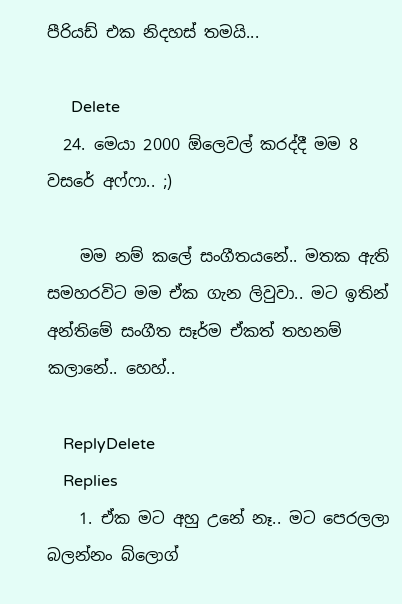පීරියඩ් එක නිදහස් තමයි...

      Delete
  24. මෙයා 2000 ඕලෙවල් කරද්දී මම 8 වසරේ අෆ්ෆා.. ;)

    මම නම් කලේ සංගීතයනේ.. මතක ඇති සමහරවිට මම ඒක ගැන ලිවුවා.. මට ඉතින් අන්තිමේ සංගීත සෑර්ම ඒකත් තහනම් කලානේ.. හෙහ්..

    ReplyDelete
    Replies
    1. ඒක මට අහු උනේ නෑ.. මට පෙරලලා බලන්නං බ්ලොග්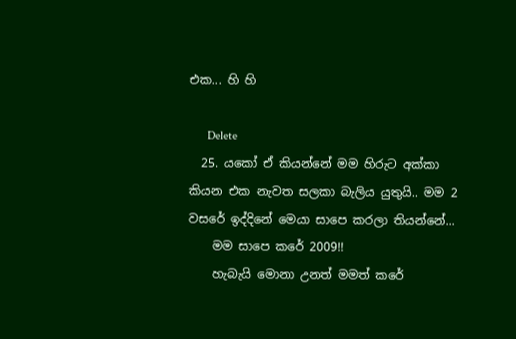එක... හි හි

      Delete
  25. යකෝ ඒ කියන්නේ මම හිරුට අක්කා කියන එක නැවත සලකා බැලිය යුතුයි.. මම 2 වසරේ ඉද්දිනේ මෙයා සාපෙ කරලා තියන්නේ...
    මම සාපෙ කරේ 2009!!
    හැබැයි මොනා උනත් මමත් කරේ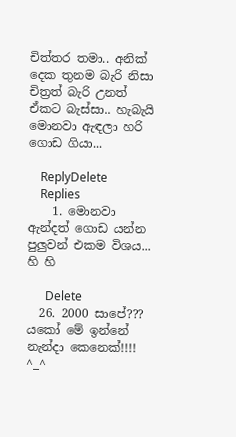චිත්තර තමා.. අනික් දෙක තුනම බැරි නිසා චිත්‍රත් බැරි උනත් ඒකට බැස්සා.. හැබැයි මොනවා ඇඳලා හරි ගොඩ ගියා...

    ReplyDelete
    Replies
    1. මොනවා ඇන්දත් ගොඩ යන්න පුලුවන් එකම විශය... හි හි

      Delete
  26. 2000 සාපේ??? යකෝ මේ ඉන්නේ නැන්දා කෙනෙක්!!!! ^_^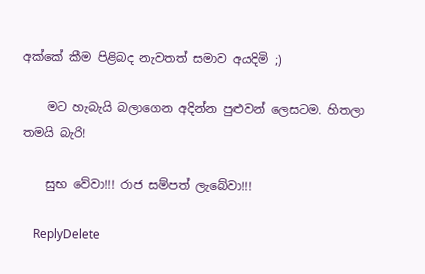අක්කේ කීම පිළිබද නැවතත් සමාව අයදිමි ;)

    මට හැබැයි බලාගෙන අදින්න පුළුවන් ලෙසටම. හිතලා තමයි බැරි!

    සුභ වේවා!!! රාජ සම්පත් ලැබේවා!!!

    ReplyDelete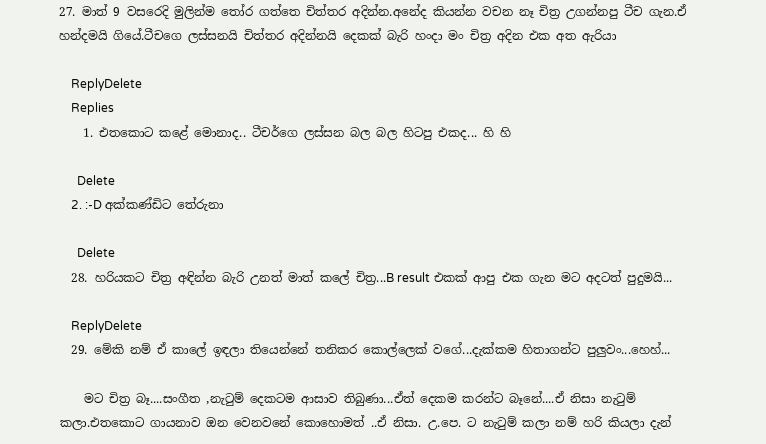27. මාත් 9 වසරෙදි මුලින්ම තෝර ගත්තෙ චිත්තර අදින්න.අනේද කියන්න වචන නෑ චිත්‍ර උගන්නපු ටීච ගැන.ඒ හන්දමයි ගියේ.ටීචගෙ ලස්සනයි චිත්තර අදින්නයි දෙකක් බැරි හංදා මං චිත්‍ර අදින එක අත ඇරියා

    ReplyDelete
    Replies
    1. එතකොට කළේ මොනාද.. ටීචර්ගෙ ලස්සන බල බල හිටපු එකද... හි හි

      Delete
    2. :-D අක්කණ්ඩිට තේරුනා

      Delete
  28. හරියකට චිත්‍ර අඳින්න බැරි උනත් මාත් කලේ චිත්‍ර...B result එකක් ආපු එක ගැන මට අදටත් පුදුමයි...

    ReplyDelete
  29. මේකි නම් ඒ කාලේ ඉඳලා තියෙන්නේ තනිකර කොල්ලෙක් වගේ...දැක්කම හිතාගන්ට පුලුවං...හෙහ්...

    මට චිත්‍ර බෑ....සංගීත ,නැටුම් දෙකටම ආසාව තිබුණා...ඒත් දෙකම කරන්ට බෑනේ....ඒ නිසා නැටුම් කලා.එතකොට ගායනාව ඔන වෙනවනේ කොහොමත් ..ඒ නිසා. උ.පෙ. ට නැටුම් කලා නම් හරි කියලා දැන්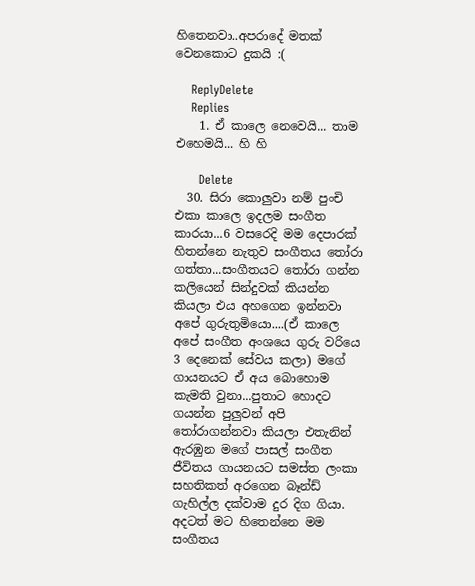හිතෙනවා..අපරාදේ මතක් වෙනකොට දුකයි :(

    ReplyDelete
    Replies
    1. ඒ කාලෙ නෙවෙයි... තාම එහෙමයි... හි හි

      Delete
  30. සිරා කොලුවා නම් පුංචි එකා කාලෙ ඉදලම සංගීත කාරයා...6 වසරෙදි මම දෙපාරක් හිතන්නෙ නැතුව සංගීතය තෝරා ගත්තා...සංගීතයට තෝරා ගන්න කලියෙන් සින්දුවක් කියන්න කියලා එය අහගෙන ඉන්නවා අපේ ගුරුතුමියො....(ඒ කාලෙ අපේ සංගීත අංශයෙ ගුරු වරියෙ 3 දෙනෙක් සේවය කලා) මගේ ගායනයට ඒ අය බොහොම කැමති වුනා...පුතාට හොදට ගයන්න පුලුවන් අපි තෝරාගන්නවා කියලා එතැනින් ඇරඹුන මගේ පාසල් සංගීත ජීවිතය ගායනයට සමස්ත ලංකා සහතිකත් අරගෙන බෑන්ඩ් ගැහිල්ල දක්වාම දුර දිග ගියා. අදටත් මට හිතෙන්නෙ මම සංගීතය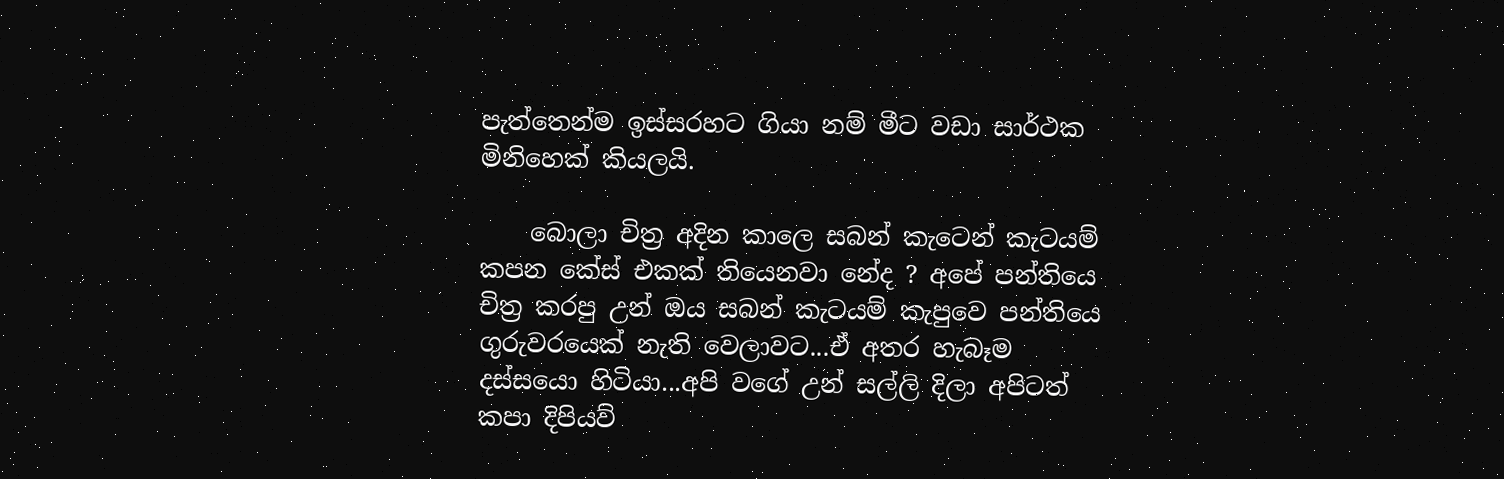පැත්තෙන්ම ඉස්සරහට ගියා නම් මීට වඩා සාර්ථක මිනිහෙක් කියලයි.

    බොලා චිත්‍ර අදින කාලෙ සබන් කැටෙන් කැටයම් කපන කේස් එකක් තියෙනවා නේද ? අපේ පන්තියෙ චිත්‍ර කරපු උන් ඔය සබන් කැටයම් කැපුවෙ පන්තියෙ ගුරුවරයෙක් නැති වෙලාවට...ඒ අතර හැබෑම දස්සයො හිටියා...අපි වගේ උන් සල්ලි දිලා අපිටත් කපා දිපියව්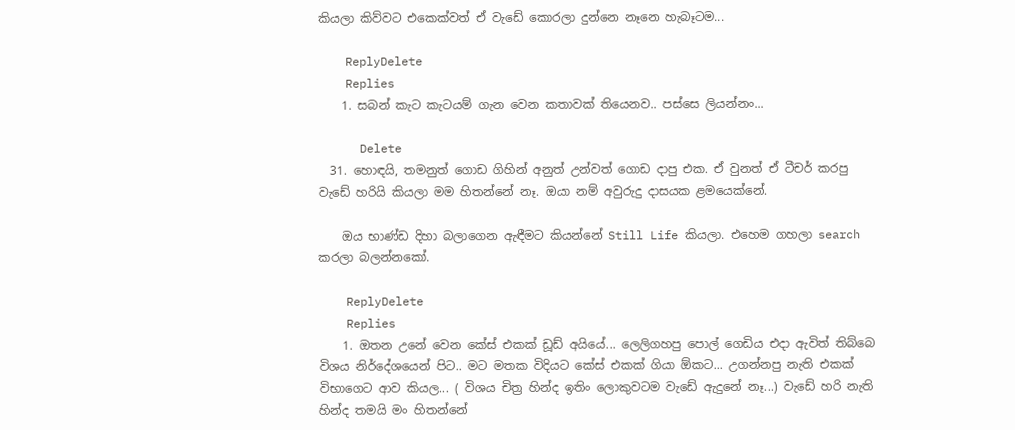කියලා කිව්වට එකෙක්වත් ඒ වැඩේ කොරලා දුන්නෙ නෑනෙ හැබෑටම...

    ReplyDelete
    Replies
    1. සබන් කැට කැටයම් ගැන වෙන කතාවක් තියෙනව.. පස්සෙ ලියන්නං...

      Delete
  31. හොඳයි, තමනුත් ගොඩ ගිහින් අනුත් උන්වත් ගොඩ දාපු එක. ඒ වුනත් ඒ ටීචර් කරපු වැඩේ හරියි කියලා මම හිතන්නේ නෑ. ඔයා නම් අවුරුදු දාසයක ළමයෙක්නේ.

    ඔය භාණ්ඩ දිහා බලාගෙන ඇඳීමට කියන්නේ Still Life කියලා. එහෙම ගහලා search කරලා බලන්නකෝ.

    ReplyDelete
    Replies
    1. ඔතන උනේ වෙන කේස් එකක් ඩූඩ් අයියේ... ලෙලිගහපු පොල් ගෙඩිය එදා ඇවිත් තිබ්බෙ විශය නිර්දේශයෙන් පිට.. මට මතක විදියට කේස් එකක් ගියා ඕකට... උගන්නපු නැති එකක් විභාගෙට ආව කියල... ( විශය චිත්‍ර හින්ද ඉතිං ලොකුවටම වැඩේ ඇදුනේ නෑ...) වැඩේ හරි නැති හින්ද තමයි මං හිතන්නේ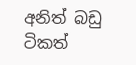අනිත් බඩු ටිකත්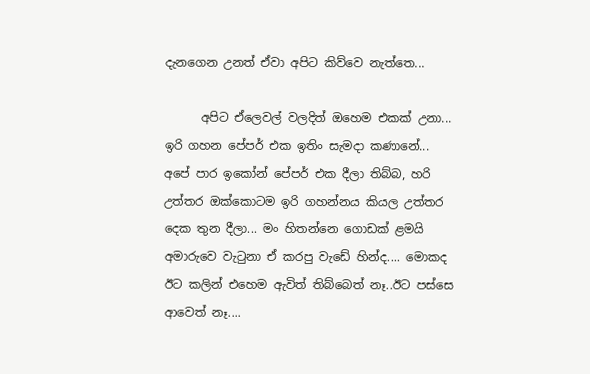දැනගෙන උනත් ඒවා අපිට කිව්වෙ නැත්තෙ...

      අපිට ඒලෙවල් වලදිත් ඔහෙම එකක් උනා... ඉරි ගහන පේපර් එක ඉතිං සැමදා කණානේ... අපේ පාර ඉකෝන් පේපර් එක දීලා තිබ්බ, හරි උත්තර ඔක්කොටම ඉරි ගහන්නය කියල උත්තර දෙක තුන දීලා... මං හිතන්නෙ ගොඩක් ළමයි අමාරුවෙ වැටුනා ඒ කරපු වැඩේ හින්ද.... මොකද ඊට කලින් එහෙම ඇවිත් තිබ්බෙත් නෑ..ඊට පස්සෙ ආවෙත් නෑ....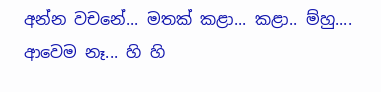අන්න වචනේ... මතක් කළා... කළා.. ම්හු.... ආවෙම නෑ... හි හි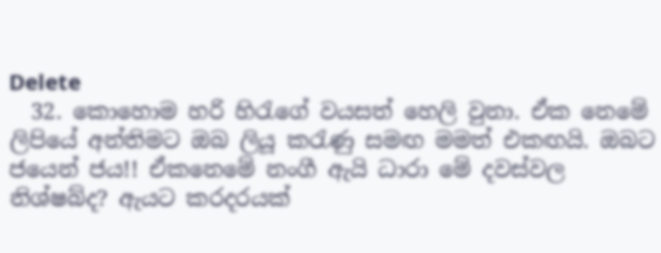Delete
  32. කොහොම හරි හිරැගේ වයසත් හෙලි වුනා. ඒක නෙමේ ලිපියේ අන්තිමට ඔබ ලියූ කරැණු සමඟ මමත් එකඟයි. ඔබට ජයෙන් ජය!! ඒකනෙමේ නංගී ඇයි ධාරා මේ දවස්වල නිශ්ෂබ්ද? ඇයට කරදරයක්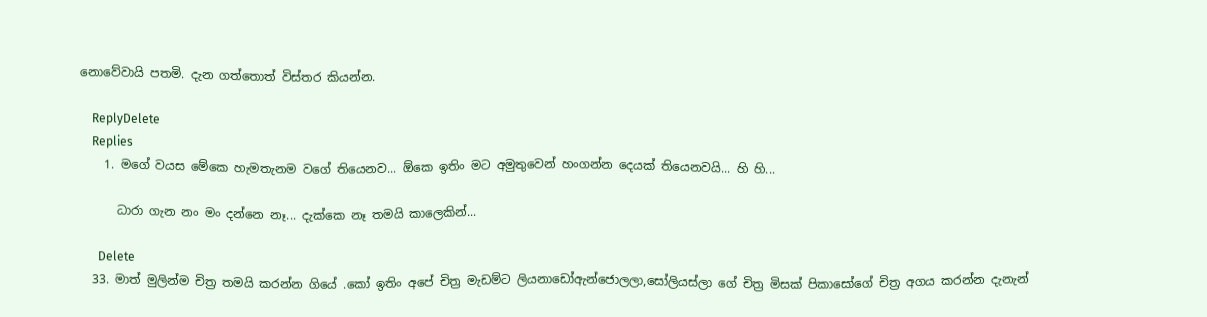නොවේවායි පතමි. දැන ගත්තොත් විස්තර කියන්න.

    ReplyDelete
    Replies
    1. මගේ වයස මේකෙ හැමතැනම වගේ තියෙනව... ඕකෙ ඉතිං මට අමුතුවෙන් හංගන්න දෙයක් තියෙනවයි... හි හි...

      ධාරා ගැන නං මං දන්නෙ නෑ... දැක්කෙ නෑ තමයි කාලෙකින්...

      Delete
  33. මාත් මුලින්ම චිත්‍ර තමයි කරන්න ගියේ .කෝ ඉතිං අපේ චිත්‍ර මැඩම්ට ලියනාඩෝඇන්ජොලලා,සෝලියස්ලා ගේ චිත්‍ර මිසක් පිකාසෝගේ චිත්‍ර අගය කරන්න දැනැන්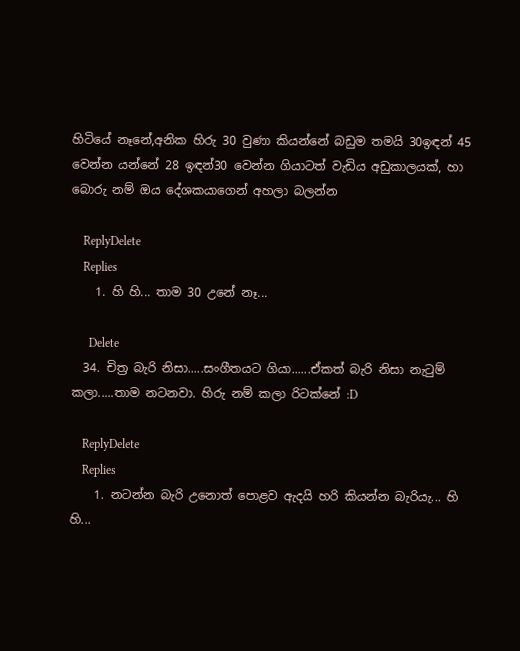හිටියේ නෑනේ,අනික හිරු 30 වුණා කියන්නේ බඩුම තමයි 30ඉඳන් 45 වෙන්න යන්නේ 28 ඉඳන්30 වෙන්න ගියාටත් වැඩිය අඩුකාලයක්, හා බොරු නම් ඔය දේශකයාගෙන් අහලා බලන්න

    ReplyDelete
    Replies
    1. හි හි... තාම 30 උනේ නෑ...

      Delete
  34. චිත්‍ර බැරි නිසා.....සංගීතයට ගියා......ඒකත් බැරි නිසා නැටුම් කලා.....තාම නටනවා. හිරු නම් කලා රිටක්නේ :D

    ReplyDelete
    Replies
    1. නටන්න බැරි උනොත් පොළව ඇදයි හරි කියන්න බැරියැ... හි හි...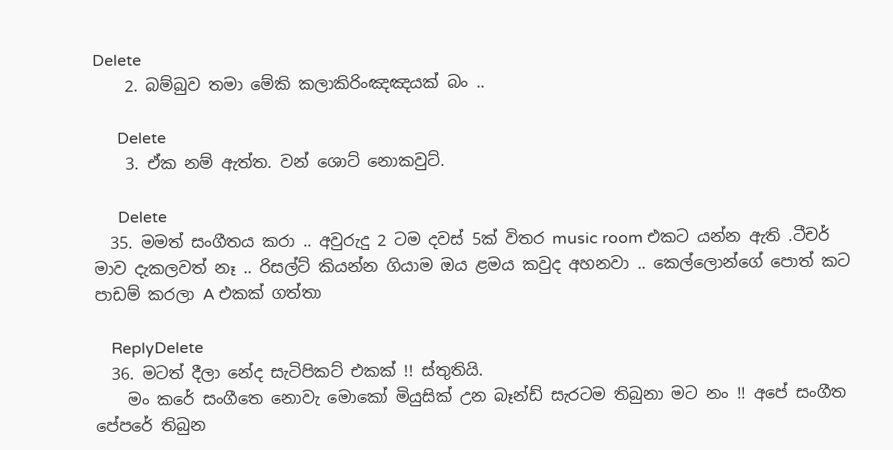Delete
    2. බම්බුව තමා මේකි කලාකිරිංඤඤයක් බං ..

      Delete
    3. ඒක නම් ඇත්ත. වන් ශොට් නොකවුට්.

      Delete
  35. මමත් සංගීතය කරා .. අවුරුදු 2 ටම දවස් 5ක් විතර music room එකට යන්න ඇති .ටීචර් මාව දැකලවත් නෑ .. රිසල්ට් කියන්න ගියාම ඔය ළමය කවුද අහනවා .. කෙල්ලොන්ගේ පොත් කට පාඩම් කරලා A එකක් ගත්තා

    ReplyDelete
  36. මටත් දීලා නේද සැටිපිකට් එකක් !! ස්තුතියි.
    මං කරේ සංගීතෙ නොවැ මොකෝ මියුසික් උන බෑන්ඩ් සැරටම තිබුනා මට නං !! අපේ සංගීත පේපරේ තිබුන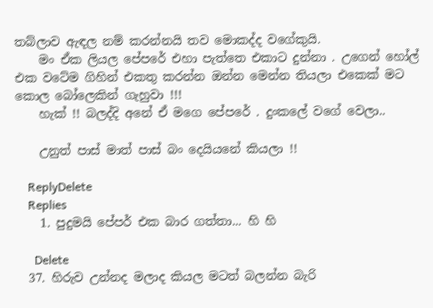තබ්ලාව ඇඳල නම් කරන්නයි තව මොකද්ද වගේකුයි.
    මං ඒක ලියල පේපරේ එහා පැත්තෙ එකාට දුන්නා . උගෙන් හෝල් එක වටේම ගිහින් එකතු කරන්න ඔන්න මෙන්න තියලා එකෙක් මට කොල බෝලෙකින් ගැහුවා !!!
    හැක් !! බලද්දි අනේ ඒ මගෙ පේපරේ . දුංකලේ වගේ වෙලා..

    උනුත් පාස් මාත් පාස් බං දෙයියනේ කියලා !!

    ReplyDelete
    Replies
    1. පුදුමයි පේපර් එක බාර ගත්තා... හි හි

      Delete
  37. හිරුව උන්නද මලාද කියල මටත් බලන්න බැරි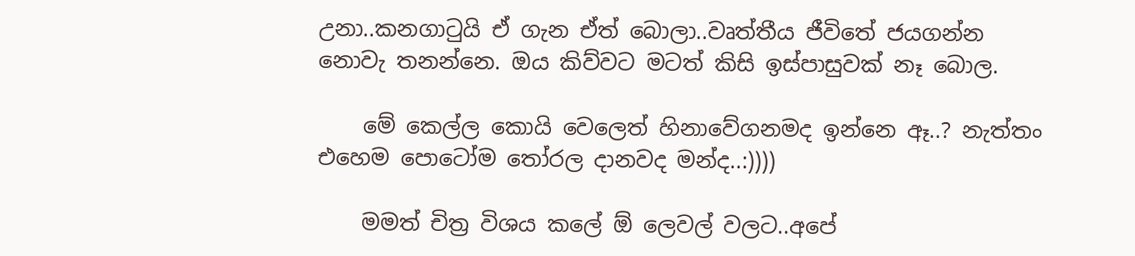උනා..කනගා‍ටුයි ඒ ගැන ඒත් බොලා..වෘත්තීය ජීවිතේ ජයගන්න නොවැ තනන්නෙ. ඔය කිව්වට මටත් කිසි ඉස්පාසුවක් නෑ බොල.

    මේ කෙල්ල කොයි වෙලෙත් හිනාවේගනමද ඉන්නෙ ඈ..? නැත්තං එහෙම පොටෝම ‍තෝරල දානවද මන්ද..:))))

    මමත් චිත්‍ර විශය කලේ ඕ ලෙවල් වලට..අපේ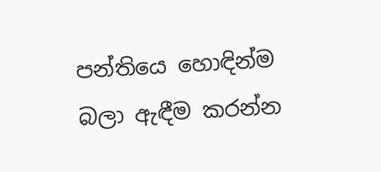පන්තියෙ හොඳින්ම බලා ඇඳීම කරන්න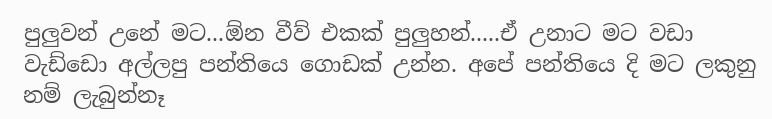පුලුවන් උනේ මට...ඕන වීව් එකක් පුලුහන්.....ඒ උනාට මට වඩා වැඩ්ඩො අල්ලපු පන්තියෙ ගොඩක් උන්න. අපේ පන්තියෙ දි මට ලකුනු නම් ලැබුන්නෑ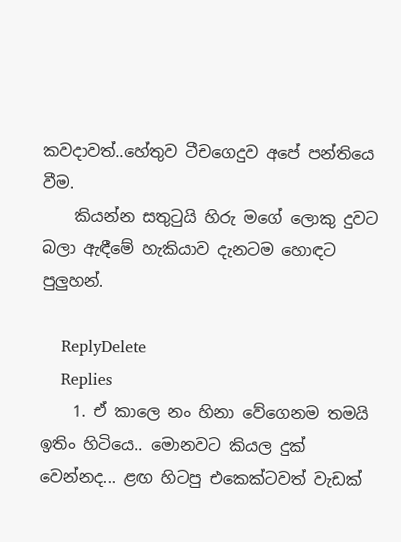කවදාවත්..හේතුව ටීචගෙදුව අපේ පන්තියෙ වීම.
    කියන්න සතු‍ටුයි හිරු මගේ ලොකු දුවට බලා ඇඳීමේ හැකියාව දැනටම හොඳට පුලුහන්.

    ReplyDelete
    Replies
    1. ඒ කාලෙ නං හිනා වේගෙනම තමයි ඉතිං හිටියෙ.. මොනවට කියල දුක් වෙන්නද... ළඟ හිටපු එකෙක්ටවත් වැඩක්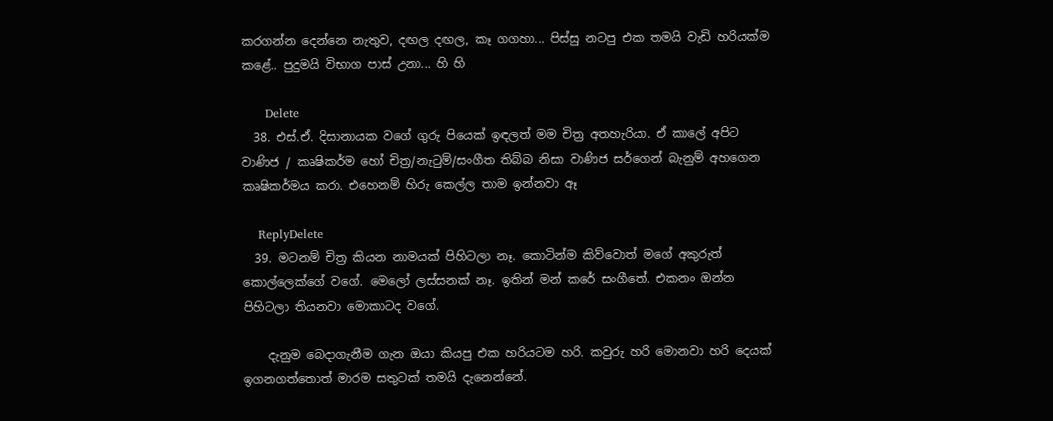කරගන්න දෙන්නෙ නැතුව, දඟල දඟල, කෑ ගගහා... පිස්සු නටපු එක තමයි වැඩි හරියක්ම කළේ.. පුදුමයි විභාග පාස් උනා... හි හි

      Delete
  38. එස්.ඒ. දිසානායක වගේ ගුරු පියෙක් ඉඳලත් මම චිත්‍ර අතහැරියා. ඒ කාලේ අපිට වාණිජ / කෘෂිකර්ම හෝ චිත්‍ර/නැටුම්/සංගීත තිබ්බ නිසා වාණිජ සර්ගෙන් බැනුම් අහගෙන කෘෂිකර්මය කරා. එහෙනම් හිරු කෙල්ල තාම ඉන්නවා ඈ

    ReplyDelete
  39. මටනම් චිත්‍ර කියන නාමයක් පිහිටලා නෑ. කොටින්ම කිව්වොත් මගේ අකුරුත් කොල්ලෙක්ගේ වගේ. මෙලෝ ලස්සනක් නෑ. ඉතින් මන් කරේ සංගීතේ. එකනං ඔන්න පිහිටලා තියනවා මොකාටද වගේ.

    දැනුම බෙදාගැනීම ගැන ඔයා කියපු එක හරියටම හරි. කවුරු හරි මොනවා හරි දෙයක් ඉගනගත්තොත් මාරම සතුටක් තමයි දැනෙන්නේ.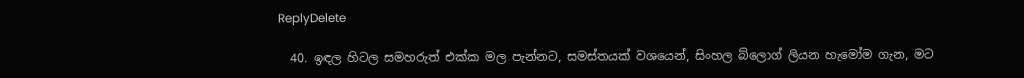ReplyDelete

  40. ඉඳල හිටල සමහරුත් එක්ක මල පැන්නට, සමස්තයක් වශයෙන්, සිංහල බ්ලොග් ලියන හැමෝම ගැන, මට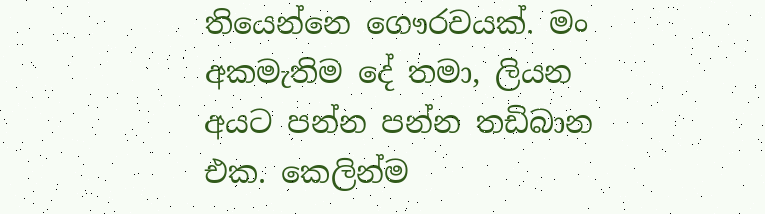තියෙන්නෙ ගෞරවයක්. මං අකමැතිම දේ තමා, ලියන අයට පන්න පන්න තඩිබාන එක. කෙලින්ම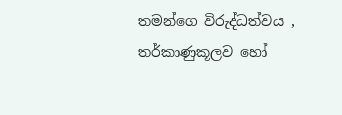තමන්ගෙ විරුද්ධත්වය , තර්කාණුකූලව හෝ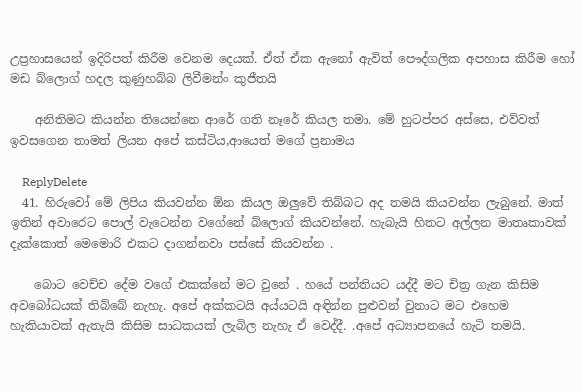උප්‍රහාසයෙන් ඉදිරිපත් කිරීම වෙනම දෙයක්. ඒත් ඒක ඇනෝ ඇවිත් පෞද්ගලික අපහාස කිරීම හෝ මඩ බ්ලොග් හදල කුණුහබ්බ ලිවීමන්ං කුජීතයි

    අනිතිමට කියන්න තියෙන්නෙ ආරේ ගති නෑරේ කියල තමා. මේ හුටප්පර අස්සෙ, එව්වත් ඉවසගෙන තාමත් ලියන අපේ කස්ටිය,ආයෙත් මගේ ප්‍රනාමය

    ReplyDelete
  41. හිරුවෝ මේ ලිපිය කියවන්න ඕන කියල ඔලුවේ තිබ්බට අද තමයි කියවන්න ලැබුනේ. මාත් ඉතින් අවාරෙට පොල් වැටෙන්න වගේනේ බ්ලොග් කියවන්නේ. හැබැයි හිතට අල්ලන මාතෘකාවක් දැක්කොත් මෙමොරි එකට දාගන්නවා පස්සේ කියවන්න .

    බොට වෙච්ච දේම වගේ එකක්නේ මට වුනේ . හයේ පන්තියට යද්දී මට චිත්‍ර ගැන කිසිම අවබෝධයක් තිබ්බේ නැහැ. අපේ අක්කටයි අය්යටයි අඳින්න පුළුවන් වුනාට මට එහෙම හැකියාවක් ඇතැයි කිසිම සාධකයක් ලැබිල නැහැ ඒ වෙද්දී. .අපේ අධ්‍යාපනයේ හැටි තමයි.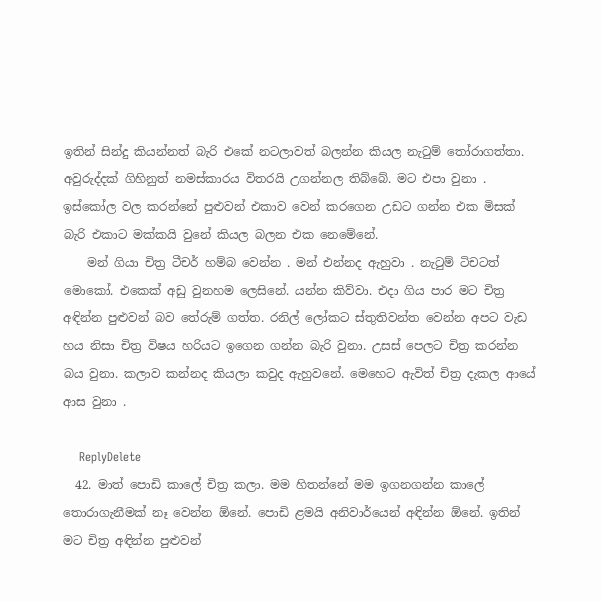ඉතින් සින්දු කියන්නත් බැරි එකේ නටලාවත් බලන්න කියල නැටුම් තෝරාගත්තා. අවුරුද්දක් ගිහිනුත් නමස්කාරය විතරයි උගන්නල තිබ්බේ. මට එපා වුනා . ඉස්කෝල වල කරන්නේ පුළුවන් එකාව වෙන් කරගෙන උඩට ගන්න එක මිසක් බැරි එකාට මක්කයි වුනේ කියල බලන එක නෙමේනේ.
    මන් ගියා චිත්‍ර ටීචර් හම්බ වෙන්න . මන් එන්නද ඇහුවා . නැටුම් ටිචටත් මොකෝ. එකෙක් අඩු වුනහම ලෙසිනේ. යන්න කිව්වා. එදා ගිය පාර මට චිත්‍ර අඳින්න පුළුවන් බව තේරුම් ගත්ත. රනිල් ලෝකට ස්තුතිවන්ත වෙන්න අපට වැඩ හය නිසා චිත්‍ර විෂය හරියට ඉගෙන ගන්න බැරි වුනා. උසස් පෙලට චිත්‍ර කරන්න බය වුනා. කලාව කන්නද කියලා කවුද ඇහුවනේ. මෙහෙට ඇවිත් චිත්‍ර දැකල ආයේ ආස වුනා .

    ReplyDelete
  42. මාත් පොඩි කාලේ චිත්‍ර කලා. මම හිතන්නේ මම ඉගනගන්න කාලේ තොරාගැනීමක් නෑ වෙන්න ඕනේ. පොඩි ළමයි අනිවාර්යෙන් අඳින්න ඕනේ. ඉතින් මට චිත්‍ර අඳින්න පුළුවන්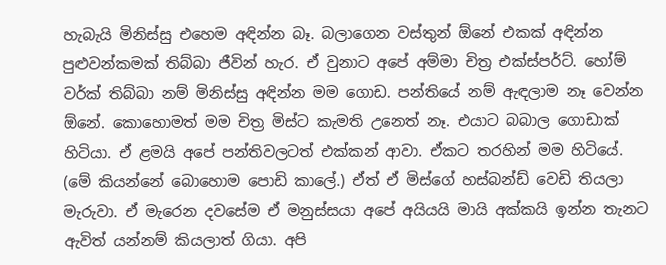හැබැයි මිනිස්සු එහෙම අඳින්න බෑ. බලාගෙන වස්තුන් ඕනේ එකක් අඳින්න පුළුවන්කමක් තිබ්බා ජීවින් හැර. ඒ වුනාට අපේ අම්මා චිත්‍ර එක්ස්පර්ට්. හෝම් වර්ක් තිබ්බා නම් මිනිස්සු අඳින්න මම ගොඩ. පන්තියේ නම් ඇඳලාම නෑ වෙන්න ඕනේ. කොහොමත් මම චිත්‍ර මිස්ට කැමති උනෙත් නෑ. එයාට බබාල ගොඩාක් හිටියා. ඒ ළමයි අපේ පන්තිවලටත් එක්කන් ආවා. ඒකට තරහින් මම හිටියේ. (මේ කියන්නේ බොහොම පොඩි කාලේ.) ඒත් ඒ මිස්ගේ හස්බන්ඩ් වෙඩි තියලා මැරුවා. ඒ මැරෙන දවසේම ඒ මනුස්සයා අපේ අයියයි මායි අක්කයි ඉන්න තැනට ඇවිත් යන්නම් කියලාත් ගියා. අපි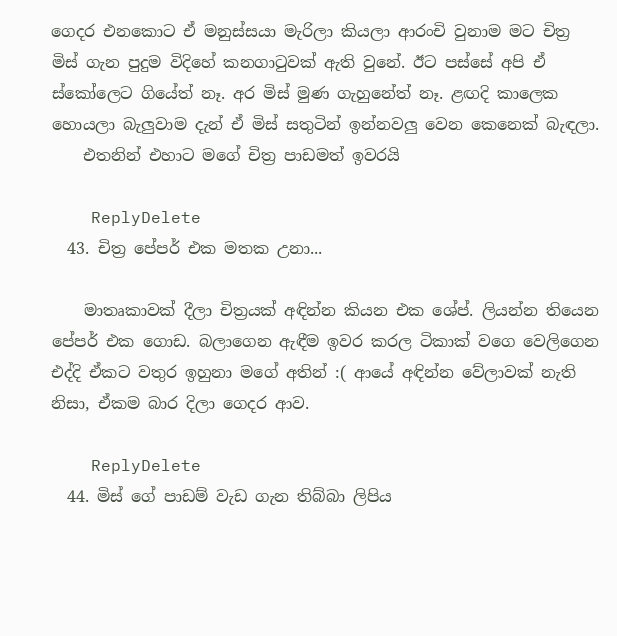ගෙදර එනකොට ඒ මනුස්සයා මැරිලා කියලා ආරංචි වුනාම මට චිත්‍ර මිස් ගැන පුදුම විදිහේ කනගාටුවක් ඇති වුනේ. ඊට පස්සේ අපි ඒ ස්කෝලෙට ගියේත් නෑ. අර මිස් මුණ ගැහුනේත් නෑ. ළඟදි කාලෙක හොයලා බැලුවාම දැන් ඒ මිස් සතුටින් ඉන්නවලු වෙන කෙනෙක් බැඳලා.
    එතනින් එහාට මගේ චිත්‍ර පාඩමත් ඉවරයි

    ReplyDelete
  43. චිත්‍ර පේපර් එක මතක උනා...

    මාතෘකාවක් දීලා චිත්‍රයක් අඳින්න කියන එක ශේප්. ලියන්න තියෙන පේපර් එක ගොඩ. බලාගෙන ඇඳීම ඉවර කරල ටිකාක් වගෙ වෙලිගෙන එද්දි ඒකට වතුර ඉහුනා මගේ අතින් :( ආයේ අඳින්න වේලාවක් නැති නිසා, ඒකම බාර දිලා ගෙදර ආව.

    ReplyDelete
  44. මිස් ගේ පාඩම් වැඩ ගැන තිබ්බා ලිපිය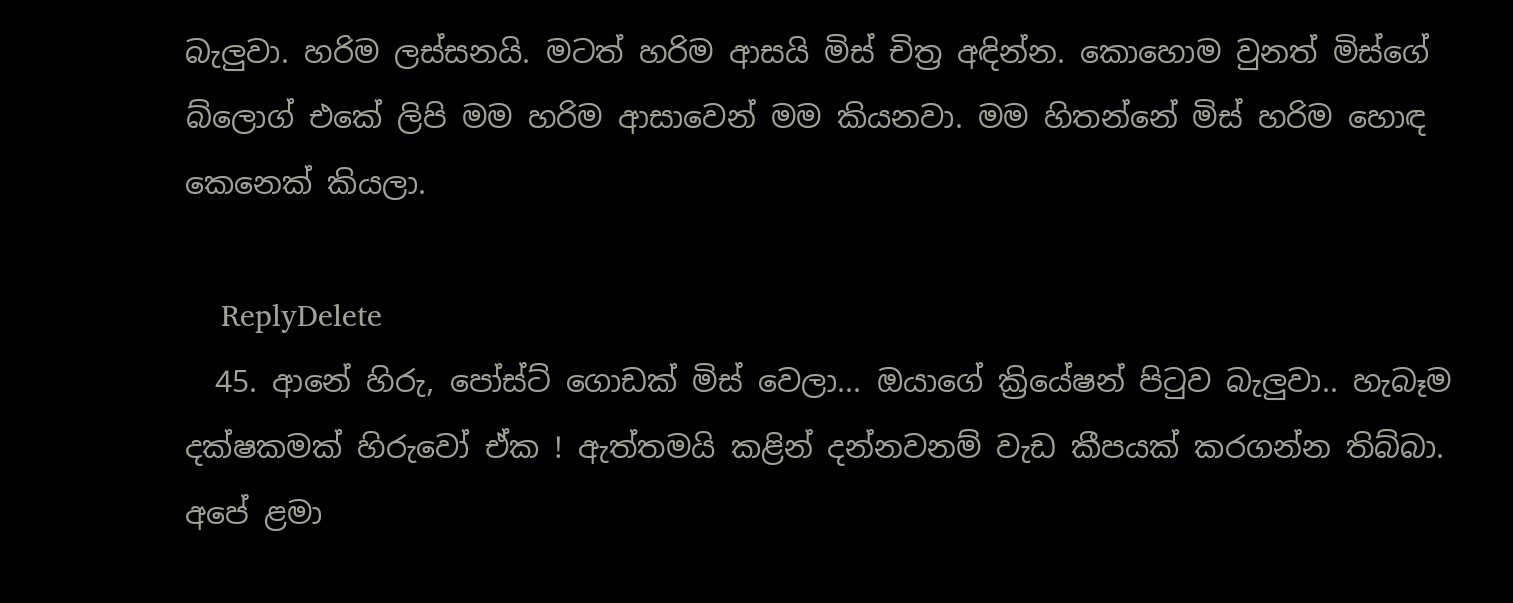බැලුවා. හරිම ලස්සනයි. මටත් හරිම ආසයි මිස් චිත්‍ර අඳින්න. කොහොම වුනත් මිස්ගේ බ්ලොග් එකේ ලිපි මම හරිම ආසාවෙන් මම කියනවා. මම හිතන්නේ මිස් හරිම හොඳ කෙනෙක් කියලා.

    ReplyDelete
  45. ආනේ හිරු, පෝස්ට් ගොඩක් මිස් වෙලා... ඔයාගේ ක්‍රියේෂන් පිටුව බැලුවා.. හැබෑම දක්ෂකමක් හිරුවෝ ඒක ! ඇත්තමයි කළින් දන්නවනම් වැඩ කීපයක් කරගන්න තිබ්බා. අපේ ළමා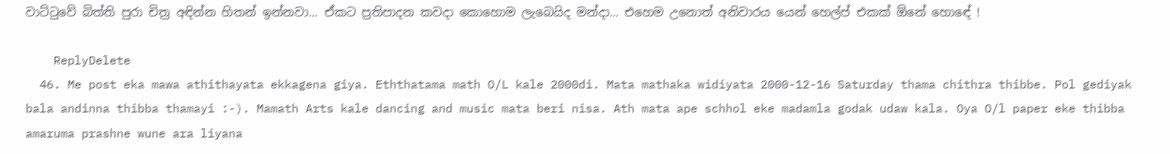වාට්ටුවේ බිත්ති පුරා චිත්‍ර අඳින්න හිතන් ඉන්නවා... ඒකට ප්‍රතිපාදන කවදා කොහොම ලැබෙයිද මන්දා... එහෙම උනොත් අනිවාරය‍ යෙන් හෙල්ප් එකක් ඕනේ හොඳේ !

    ReplyDelete
  46. Me post eka mawa athithayata ekkagena giya. Eththatama math O/L kale 2000di. Mata mathaka widiyata 2000-12-16 Saturday thama chithra thibbe. Pol gediyak bala andinna thibba thamayi :-). Mamath Arts kale dancing and music mata beri nisa. Ath mata ape schhol eke madamla godak udaw kala. Oya O/l paper eke thibba amaruma prashne wune ara liyana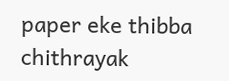paper eke thibba chithrayak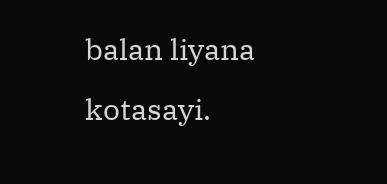balan liyana kotasayi.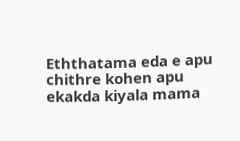Eththatama eda e apu chithre kohen apu ekakda kiyala mama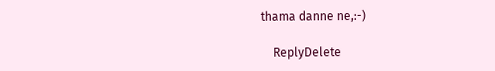thama danne ne,:-)

    ReplyDelete